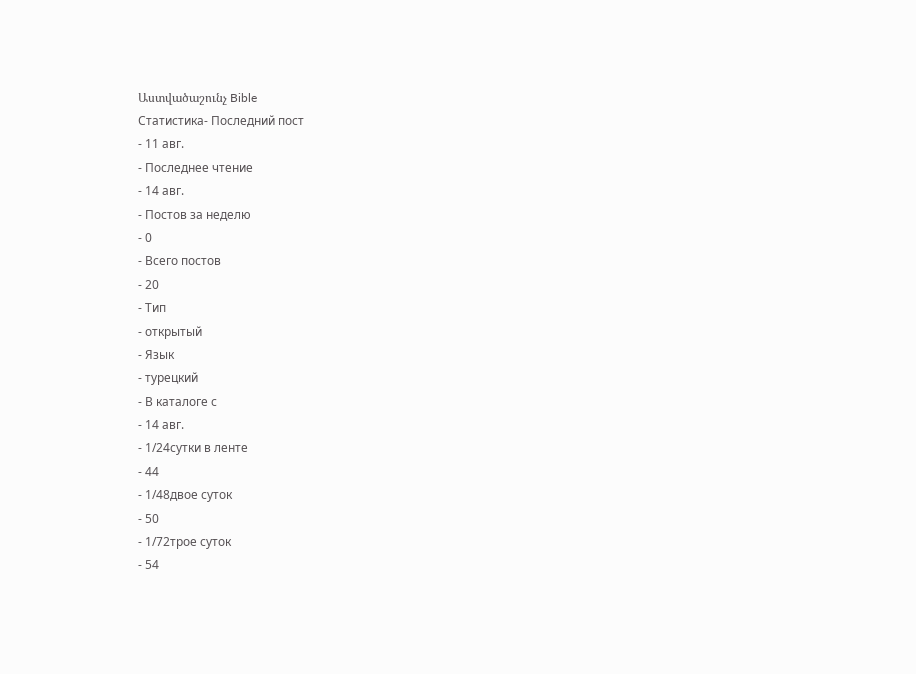Աստվածաշունչ Bible
Статистика- Последний пост
- 11 авг.
- Последнее чтение
- 14 авг.
- Постов за неделю
- 0
- Всего постов
- 20
- Тип
- открытый
- Язык
- турецкий
- В каталоге с
- 14 авг.
- 1/24сутки в ленте
- 44
- 1/48двое суток
- 50
- 1/72трое суток
- 54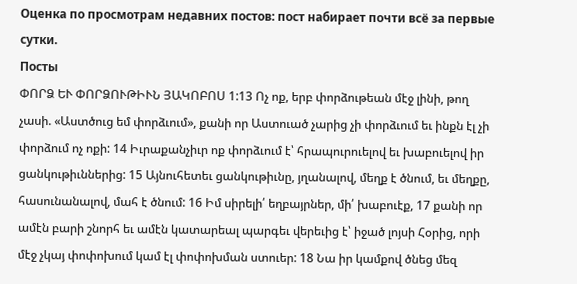Оценка по просмотрам недавних постов: пост набирает почти всё за первые сутки.
Посты
ՓՈՐՁ ԵՒ ՓՈՐՁՈՒԹԻՒՆ ՅԱԿՈԲՈՍ 1:13 Ոչ ոք, երբ փորձութեան մէջ լինի, թող չասի. «Աստծուց եմ փորձւում», քանի որ Աստուած չարից չի փորձւում եւ ինքն էլ չի փորձում ոչ ոքի: 14 Իւրաքանչիւր ոք փորձւում է՝ հրապուրուելով եւ խաբուելով իր ցանկութիւններից: 15 Այնուհետեւ ցանկութիւնը, յղանալով, մեղք է ծնում, եւ մեղքը, հասունանալով, մահ է ծնում: 16 Իմ սիրելի՛ եղբայրներ, մի՛ խաբուէք, 17 քանի որ ամէն բարի շնորհ եւ ամէն կատարեալ պարգեւ վերեւից է՝ իջած լոյսի Հօրից, որի մէջ չկայ փոփոխում կամ էլ փոփոխման ստուեր: 18 Նա իր կամքով ծնեց մեզ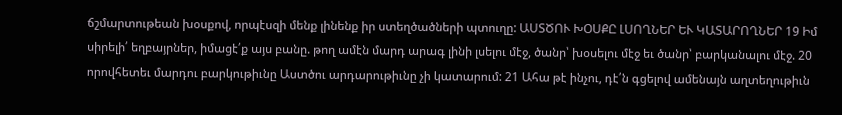ճշմարտութեան խօսքով, որպէսզի մենք լինենք իր ստեղծածների պտուղը: ԱՍՏԾՈՒ ԽՕՍՔԸ ԼՍՈՂՆԵՐ ԵՒ ԿԱՏԱՐՈՂՆԵՐ 19 Իմ սիրելի՛ եղբայրներ, իմացէ՛ք այս բանը. թող ամէն մարդ արագ լինի լսելու մէջ, ծանր՝ խօսելու մէջ եւ ծանր՝ բարկանալու մէջ. 20 որովհետեւ մարդու բարկութիւնը Աստծու արդարութիւնը չի կատարում: 21 Ահա թէ ինչու, դէ՛ն գցելով ամենայն աղտեղութիւն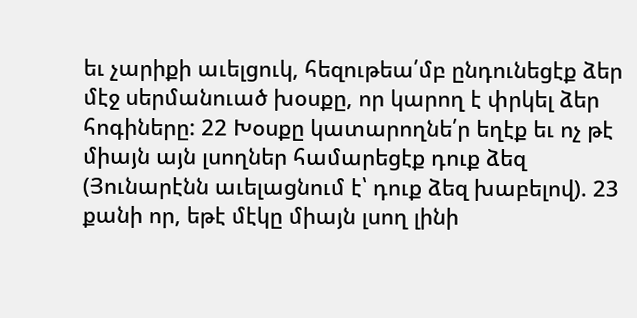եւ չարիքի աւելցուկ, հեզութեա՛մբ ընդունեցէք ձեր մէջ սերմանուած խօսքը, որ կարող է փրկել ձեր հոգիները: 22 Խօսքը կատարողնե՛ր եղէք եւ ոչ թէ միայն այն լսողներ համարեցէք դուք ձեզ (Յունարէնն աւելացնում է՝ դուք ձեզ խաբելով). 23 քանի որ, եթէ մէկը միայն լսող լինի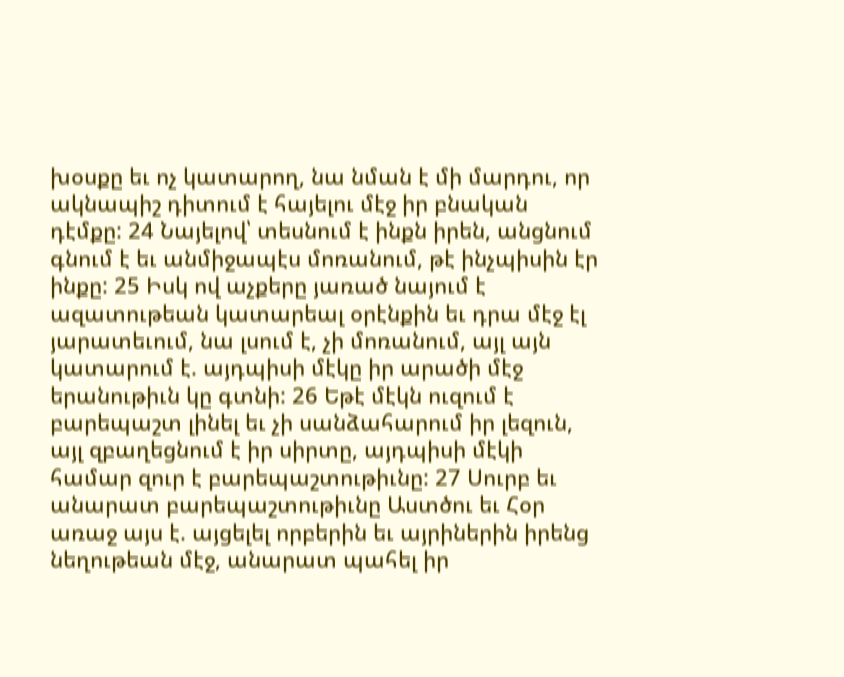խօսքը եւ ոչ կատարող, նա նման է մի մարդու, որ ակնապիշ դիտում է հայելու մէջ իր բնական դէմքը: 24 Նայելով՝ տեսնում է ինքն իրեն, անցնում գնում է եւ անմիջապէս մոռանում, թէ ինչպիսին էր ինքը: 25 Իսկ ով աչքերը յառած նայում է ազատութեան կատարեալ օրէնքին եւ դրա մէջ էլ յարատեւում, նա լսում է, չի մոռանում, այլ այն կատարում է. այդպիսի մէկը իր արածի մէջ երանութիւն կը գտնի: 26 Եթէ մէկն ուզում է բարեպաշտ լինել եւ չի սանձահարում իր լեզուն, այլ զբաղեցնում է իր սիրտը, այդպիսի մէկի համար զուր է բարեպաշտութիւնը: 27 Սուրբ եւ անարատ բարեպաշտութիւնը Աստծու եւ Հօր առաջ այս է. այցելել որբերին եւ այրիներին իրենց նեղութեան մէջ, անարատ պահել իր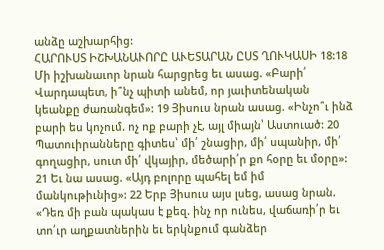անձը աշխարհից:
ՀԱՐՈՒՍՏ ԻՇԽԱՆԱՒՈՐԸ ԱՒԵՏԱՐԱՆ ԸՍՏ ՂՈՒԿԱՍԻ 18:18 Մի իշխանաւոր նրան հարցրեց եւ ասաց. «Բարի՛ Վարդապետ, ի՞նչ պիտի անեմ, որ յաւիտենական կեանքը ժառանգեմ»: 19 Յիսուս նրան ասաց. «Ինչո՞ւ ինձ բարի ես կոչում. ոչ ոք բարի չէ, այլ միայն՝ Աստուած: 20 Պատուիրանները գիտես՝ մի՛ շնացիր, մի՛ սպանիր, մի՛ գողացիր, սուտ մի՛ վկայիր, մեծարի՛ր քո հօրը եւ մօրը»: 21 Եւ նա ասաց. «Այդ բոլորը պահել եմ իմ մանկութիւնից»: 22 Երբ Յիսուս այս լսեց, ասաց նրան. «Դեռ մի բան պակաս է քեզ. ինչ որ ունես, վաճառի՛ր եւ տո՛ւր աղքատներին եւ երկնքում գանձեր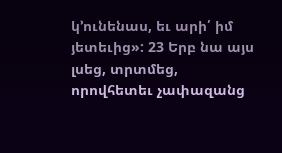կ՚ունենաս, եւ արի՛ իմ յետեւից»: 23 Երբ նա այս լսեց, տրտմեց, որովհետեւ չափազանց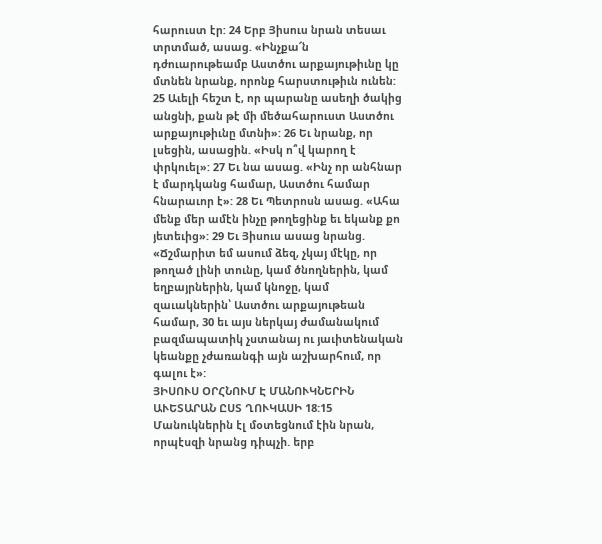հարուստ էր: 24 Երբ Յիսուս նրան տեսաւ տրտմած, ասաց. «Ինչքա՜ն դժուարութեամբ Աստծու արքայութիւնը կը մտնեն նրանք, որոնք հարստութիւն ունեն: 25 Աւելի հեշտ է, որ պարանը ասեղի ծակից անցնի, քան թէ մի մեծահարուստ Աստծու արքայութիւնը մտնի»: 26 Եւ նրանք, որ լսեցին, ասացին. «Իսկ ո՞վ կարող է փրկուել»: 27 Եւ նա ասաց. «Ինչ որ անհնար է մարդկանց համար, Աստծու համար հնարաւոր է»: 28 Եւ Պետրոսն ասաց. «Ահա մենք մեր ամէն ինչը թողեցինք եւ եկանք քո յետեւից»: 29 Եւ Յիսուս ասաց նրանց. «Ճշմարիտ եմ ասում ձեզ, չկայ մէկը, որ թողած լինի տունը, կամ ծնողներին, կամ եղբայրներին, կամ կնոջը, կամ զաւակներին՝ Աստծու արքայութեան համար, 30 եւ այս ներկայ ժամանակում բազմապատիկ չստանայ ու յաւիտենական կեանքը չժառանգի այն աշխարհում, որ գալու է»:
ՅԻՍՈՒՍ ՕՐՀՆՈՒՄ Է ՄԱՆՈՒԿՆԵՐԻՆ ԱՒԵՏԱՐԱՆ ԸՍՏ ՂՈՒԿԱՍԻ 18:15 Մանուկներին էլ մօտեցնում էին նրան, որպէսզի նրանց դիպչի. երբ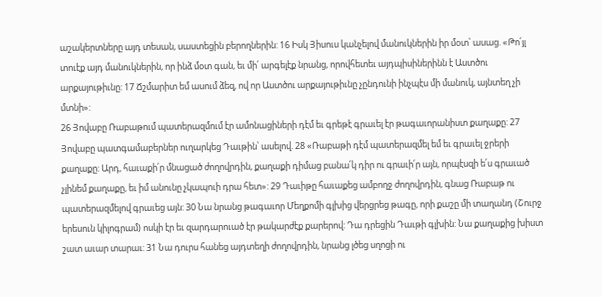աշակերտները այդ տեսան, սաստեցին բերողներին: 16 Իսկ Յիսուս կանչելով մանուկներին իր մօտ՝ ասաց. «Թո՛յլ տուէք այդ մանուկներին, որ ինձ մօտ գան, եւ մի՛ արգելէք նրանց, որովհետեւ այդպիսիներինն է Աստծու արքայութիւնը: 17 Ճշմարիտ եմ ասում ձեզ, ով որ Աստծու արքայութիւնը չընդունի ինչպէս մի մանուկ, այնտեղ չի մտնի»:
26 Յովաբը Ռաբաթում պատերազմում էր ամոնացիների դէմ եւ գրեթէ գրաւել էր թագաւորանիստ քաղաքը: 27 Յովաբը պատգամաբերներ ուղարկեց Դաւթին՝ ասելով. 28 «Ռաբաթի դէմ պատերազմել եմ եւ գրաւել ջրերի քաղաքը: Արդ, հաւաքի՛ր մնացած ժողովրդին, քաղաքի դիմաց բանա՛կ դիր ու գրաւի՛ր այն, որպէսզի ե՛ս գրաւած չլինեմ քաղաքը, եւ իմ անունը չկապուի դրա հետ»: 29 Դաւիթը հաւաքեց ամբողջ ժողովրդին, գնաց Ռաբաթ ու պատերազմելով գրաւեց այն: 30 Նա նրանց թագաւոր Մեղքոմի գլխից վերցրեց թագը, որի քաշը մի տաղանդ (Շուրջ երեսուն կիլոգրամ) ոսկի էր եւ զարդարուած էր թակարժէք քարերով: Դա դրեցին Դաւթի գլխին: Նա քաղաքից խիստ շատ աւար տարաւ: 31 Նա դուրս հանեց այդտեղի ժողովրդին, նրանց լծեց սղոցի ու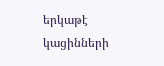երկաթէ կացինների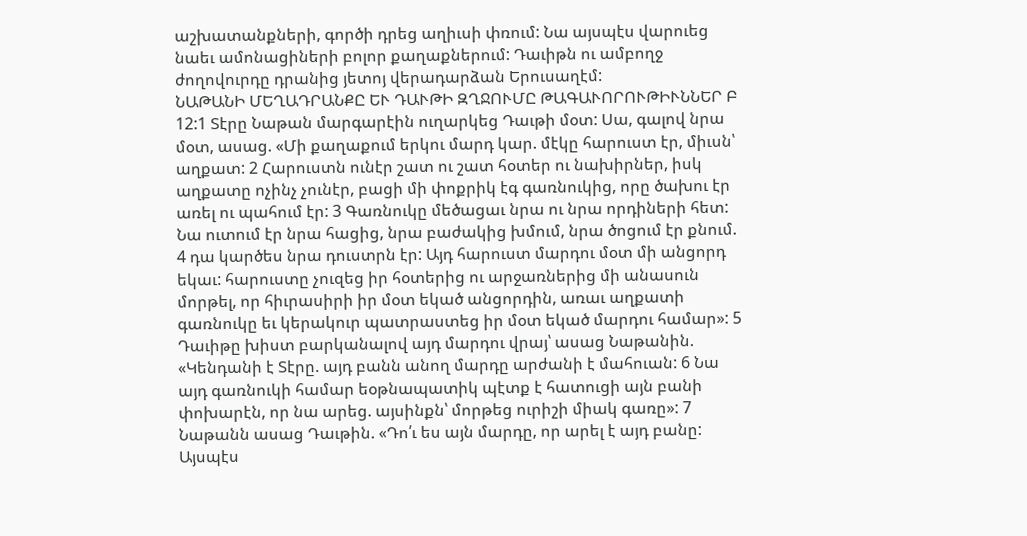աշխատանքների, գործի դրեց աղիւսի փռում: Նա այսպէս վարուեց նաեւ ամոնացիների բոլոր քաղաքներում: Դաւիթն ու ամբողջ ժողովուրդը դրանից յետոյ վերադարձան Երուսաղէմ:
ՆԱԹԱՆԻ ՄԵՂԱԴՐԱՆՔԸ ԵՒ ԴԱՒԹԻ ԶՂՋՈՒՄԸ ԹԱԳԱՒՈՐՈՒԹԻՒՆՆԵՐ Բ 12:1 Տէրը Նաթան մարգարէին ուղարկեց Դաւթի մօտ: Սա, գալով նրա մօտ, ասաց. «Մի քաղաքում երկու մարդ կար. մէկը հարուստ էր, միւսն՝ աղքատ: 2 Հարուստն ունէր շատ ու շատ հօտեր ու նախիրներ, իսկ աղքատը ոչինչ չունէր, բացի մի փոքրիկ էգ գառնուկից, որը ծախու էր առել ու պահում էր: 3 Գառնուկը մեծացաւ նրա ու նրա որդիների հետ: Նա ուտում էր նրա հացից, նրա բաժակից խմում, նրա ծոցում էր քնում. 4 դա կարծես նրա դուստրն էր: Այդ հարուստ մարդու մօտ մի անցորդ եկաւ: հարուստը չուզեց իր հօտերից ու արջառներից մի անասուն մորթել, որ հիւրասիրի իր մօտ եկած անցորդին, առաւ աղքատի գառնուկը եւ կերակուր պատրաստեց իր մօտ եկած մարդու համար»: 5 Դաւիթը խիստ բարկանալով այդ մարդու վրայ՝ ասաց Նաթանին. «Կենդանի է Տէրը. այդ բանն անող մարդը արժանի է մահուան: 6 Նա այդ գառնուկի համար եօթնապատիկ պէտք է հատուցի այն բանի փոխարէն, որ նա արեց. այսինքն՝ մորթեց ուրիշի միակ գառը»: 7 Նաթանն ասաց Դաւթին. «Դո՛ւ ես այն մարդը, որ արել է այդ բանը: Այսպէս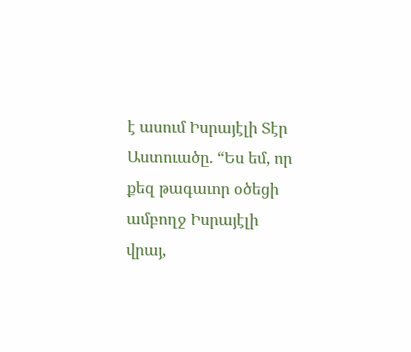է ասում Իսրայէլի Տէր Աստուածը. “Ես եմ, որ քեզ թագաւոր օծեցի ամբողջ Իսրայէլի վրայ,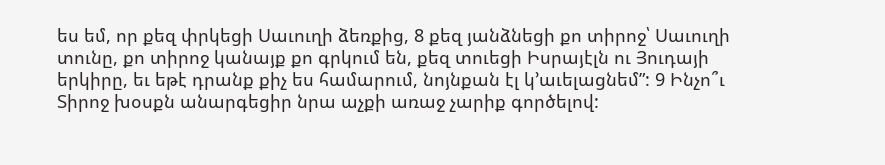ես եմ, որ քեզ փրկեցի Սաւուղի ձեռքից, 8 քեզ յանձնեցի քո տիրոջ՝ Սաւուղի տունը, քո տիրոջ կանայք քո գրկում են, քեզ տուեցի Իսրայէլն ու Յուդայի երկիրը, եւ եթէ դրանք քիչ ես համարում, նոյնքան էլ կ՚աւելացնեմ”: 9 Ինչո՞ւ Տիրոջ խօսքն անարգեցիր նրա աչքի առաջ չարիք գործելով: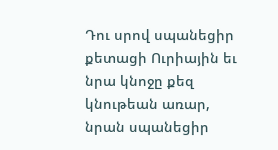Դու սրով սպանեցիր քետացի Ուրիային եւ նրա կնոջը քեզ կնութեան առար, նրան սպանեցիր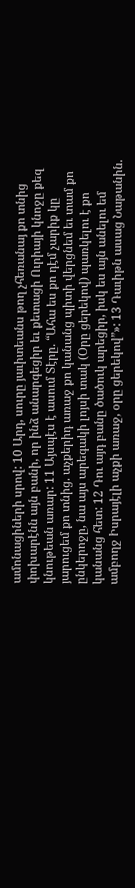ամոնացիների սրով: 10 Արդ, սուրը յաւիտեանս թող չհեռանայ քո տնից փոխարէնն այն բանի, որ ինձ անարգեցիր եւ քետացի Ուրիայի կնոջը քեզ կնութեան առար: 11 Այսպէս է ասում Տէրը. “Ահա ես քո դէմ չարիք կը յարուցեմ քո տնից. աչքերիդ առաջ քո կանանց պիտի վերցնեմ եւ տամ քո ընկերոջը, նա այս արեգակի լոյսի տակ (Օրը ցերեկով) պառկելու է քո կանանց հետ: 12 Դու այդ բանը ծածուկ արեցիր, իսկ ես այն անելու եմ ամբողջ Իսրայէլի աչքի առաջ, օրը ցերեկով”»: 13 Դաւիթն ասաց Նաթանին.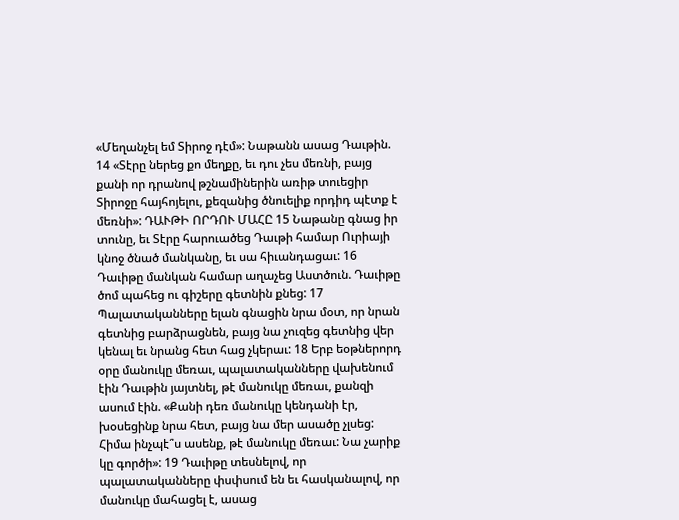«Մեղանչել եմ Տիրոջ դէմ»: Նաթանն ասաց Դաւթին. 14 «Տէրը ներեց քո մեղքը, եւ դու չես մեռնի, բայց քանի որ դրանով թշնամիներին առիթ տուեցիր Տիրոջը հայհոյելու, քեզանից ծնուելիք որդիդ պէտք է մեռնի»: ԴԱՒԹԻ ՈՐԴՈՒ ՄԱՀԸ 15 Նաթանը գնաց իր տունը, եւ Տէրը հարուածեց Դաւթի համար Ուրիայի կնոջ ծնած մանկանը, եւ սա հիւանդացաւ: 16 Դաւիթը մանկան համար աղաչեց Աստծուն. Դաւիթը ծոմ պահեց ու գիշերը գետնին քնեց: 17 Պալատականները ելան գնացին նրա մօտ, որ նրան գետնից բարձրացնեն, բայց նա չուզեց գետնից վեր կենալ եւ նրանց հետ հաց չկերաւ: 18 Երբ եօթներորդ օրը մանուկը մեռաւ, պալատականները վախենում էին Դաւթին յայտնել, թէ մանուկը մեռաւ, քանզի ասում էին. «Քանի դեռ մանուկը կենդանի էր, խօսեցինք նրա հետ, բայց նա մեր ասածը չլսեց: Հիմա ինչպէ՞ս ասենք, թէ մանուկը մեռաւ: Նա չարիք կը գործի»: 19 Դաւիթը տեսնելով, որ պալատականները փսփսում են եւ հասկանալով, որ մանուկը մահացել է, ասաց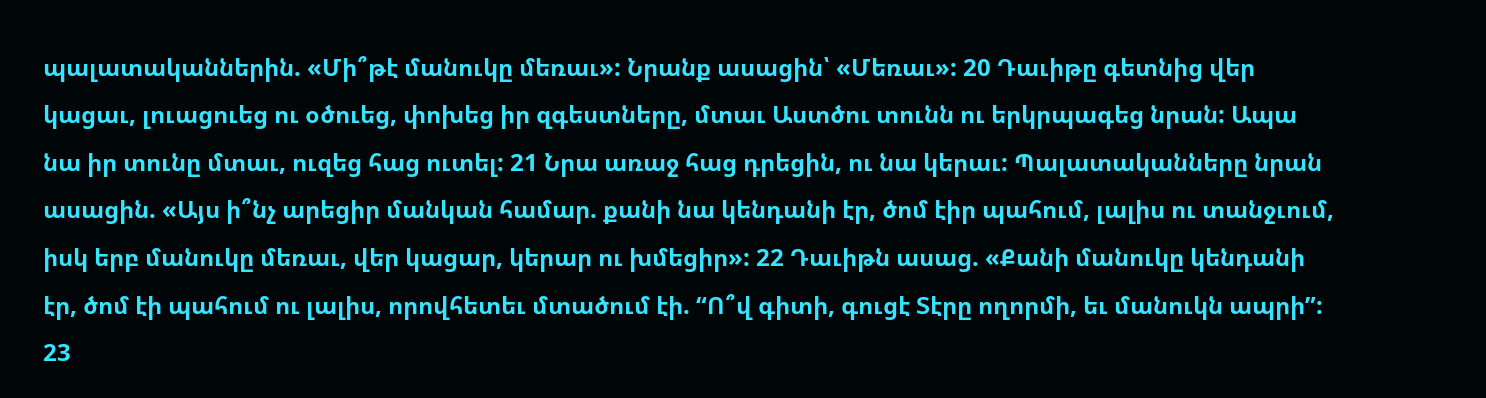պալատականներին. «Մի՞թէ մանուկը մեռաւ»: Նրանք ասացին՝ «Մեռաւ»: 20 Դաւիթը գետնից վեր կացաւ, լուացուեց ու օծուեց, փոխեց իր զգեստները, մտաւ Աստծու տունն ու երկրպագեց նրան: Ապա նա իր տունը մտաւ, ուզեց հաց ուտել: 21 Նրա առաջ հաց դրեցին, ու նա կերաւ: Պալատականները նրան ասացին. «Այս ի՞նչ արեցիր մանկան համար. քանի նա կենդանի էր, ծոմ էիր պահում, լալիս ու տանջւում, իսկ երբ մանուկը մեռաւ, վեր կացար, կերար ու խմեցիր»: 22 Դաւիթն ասաց. «Քանի մանուկը կենդանի էր, ծոմ էի պահում ու լալիս, որովհետեւ մտածում էի. “Ո՞վ գիտի, գուցէ Տէրը ողորմի, եւ մանուկն ապրի”: 23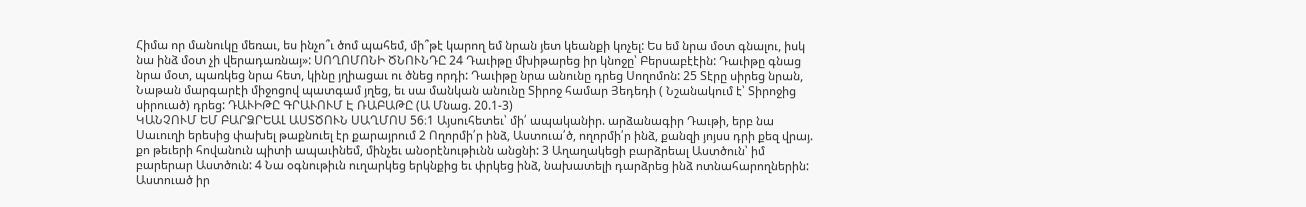Հիմա որ մանուկը մեռաւ, ես ինչո՞ւ ծոմ պահեմ, մի՞թէ կարող եմ նրան յետ կեանքի կոչել: Ես եմ նրա մօտ գնալու, իսկ նա ինձ մօտ չի վերադառնայ»: ՍՈՂՈՄՈՆԻ ԾՆՈՒՆԴԸ 24 Դաւիթը մխիթարեց իր կնոջը՝ Բերսաբէէին: Դաւիթը գնաց նրա մօտ, պառկեց նրա հետ, կինը յղիացաւ ու ծնեց որդի: Դաւիթը նրա անունը դրեց Սողոմոն: 25 Տէրը սիրեց նրան, Նաթան մարգարէի միջոցով պատգամ յղեց, եւ սա մանկան անունը Տիրոջ համար Յեդեդի ( Նշանակում է՝ Տիրոջից սիրուած) դրեց: ԴԱՒԻԹԸ ԳՐԱՒՈՒՄ Է ՌԱԲԱԹԸ (Ա Մնաց. 20.1-3)
ԿԱՆՉՈՒՄ ԵՄ ԲԱՐՁՐԵԱԼ ԱՍՏԾՈՒՆ ՍԱՂՄՈՍ 56։1 Այսուհետեւ՝ մի՛ ապականիր. արձանագիր Դաւթի, երբ նա Սաւուղի երեսից փախել թաքնուել էր քարայրում 2 Ողորմի՛ր ինձ, Աստուա՛ծ, ողորմի՛ր ինձ, քանզի յոյսս դրի քեզ վրայ. քո թեւերի հովանուն պիտի ապաւինեմ, մինչեւ անօրէնութիւնն անցնի: 3 Աղաղակեցի բարձրեալ Աստծուն՝ իմ բարերար Աստծուն: 4 Նա օգնութիւն ուղարկեց երկնքից եւ փրկեց ինձ, նախատելի դարձրեց ինձ ոտնահարողներին: Աստուած իր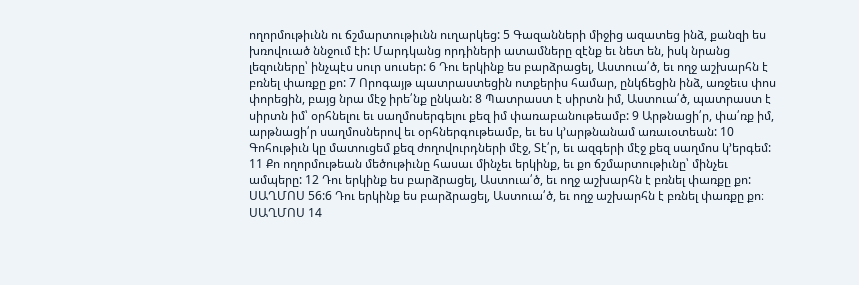ողորմութիւնն ու ճշմարտութիւնն ուղարկեց: 5 Գազանների միջից ազատեց ինձ, քանզի ես խռովուած ննջում էի: Մարդկանց որդիների ատամները զէնք եւ նետ են, իսկ նրանց լեզուները՝ ինչպէս սուր սուսեր: 6 Դու երկինք ես բարձրացել, Աստուա՛ծ, եւ ողջ աշխարհն է բռնել փառքը քո: 7 Որոգայթ պատրաստեցին ոտքերիս համար, ընկճեցին ինձ, առջեւս փոս փորեցին, բայց նրա մէջ իրե՛նք ընկան: 8 Պատրաստ է սիրտն իմ, Աստուա՛ծ, պատրաստ է սիրտն իմ՝ օրհնելու եւ սաղմոսերգելու քեզ իմ փառաբանութեամբ: 9 Արթնացի՛ր, փա՛ռք իմ, արթնացի՛ր սաղմոսներով եւ օրհներգութեամբ, եւ ես կ՚արթնանամ առաւօտեան: 10 Գոհութիւն կը մատուցեմ քեզ ժողովուրդների մէջ, Տէ՛ր, եւ ազգերի մէջ քեզ սաղմոս կ՚երգեմ: 11 Քո ողորմութեան մեծութիւնը հասաւ մինչեւ երկինք, եւ քո ճշմարտութիւնը՝ մինչեւ ամպերը: 12 Դու երկինք ես բարձրացել, Աստուա՛ծ, եւ ողջ աշխարհն է բռնել փառքը քո:
ՍԱՂՄՈՍ 56:6 Դու երկինք ես բարձրացել, Աստուա՛ծ, եւ ողջ աշխարհն է բռնել փառքը քո։
ՍԱՂՄՈՍ 14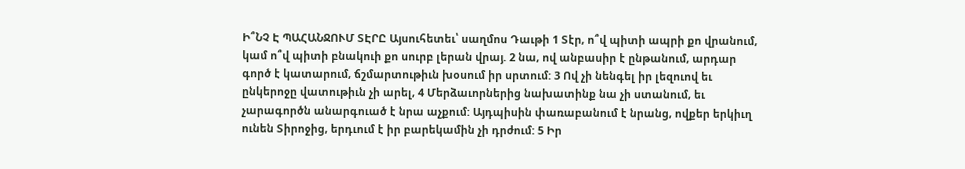Ի՞ՆՉ Է ՊԱՀԱՆՋՈՒՄ ՏԷՐԸ Այսուհետեւ՝ սաղմոս Դաւթի 1 Տէր, ո՞վ պիտի ապրի քո վրանում, կամ ո՞վ պիտի բնակուի քո սուրբ լերան վրայ. 2 նա, ով անբասիր է ընթանում, արդար գործ է կատարում, ճշմարտութիւն խօսում իր սրտում: 3 Ով չի նենգել իր լեզուով եւ ընկերոջը վատութիւն չի արել, 4 Մերձաւորներից նախատինք նա չի ստանում, եւ չարագործն անարգուած է նրա աչքում: Այդպիսին փառաբանում է նրանց, ովքեր երկիւղ ունեն Տիրոջից, երդւում է իր բարեկամին չի դրժում: 5 Իր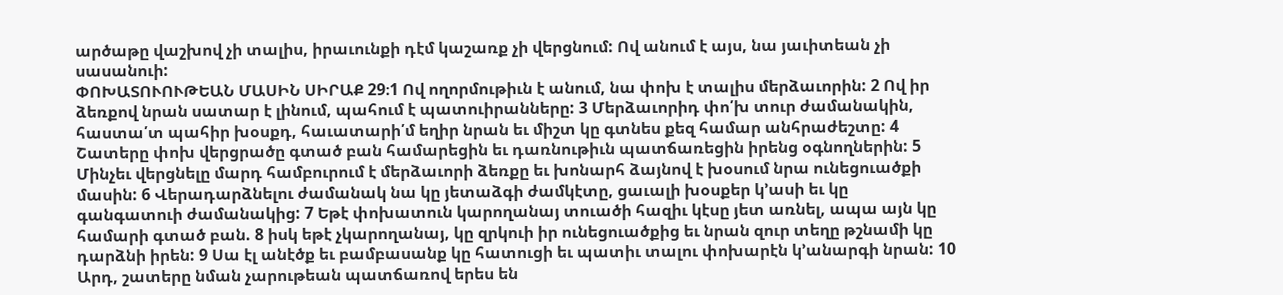արծաթը վաշխով չի տալիս, իրաւունքի դէմ կաշառք չի վերցնում: Ով անում է այս, նա յաւիտեան չի սասանուի:
ՓՈԽԱՏՈՒՈՒԹԵԱՆ ՄԱՍԻՆ ՍԻՐԱՔ 29։1 Ով ողորմութիւն է անում, նա փոխ է տալիս մերձաւորին: 2 Ով իր ձեռքով նրան սատար է լինում, պահում է պատուիրանները: 3 Մերձաւորիդ փո՛խ տուր ժամանակին, հաստա՛տ պահիր խօսքդ, հաւատարի՛մ եղիր նրան եւ միշտ կը գտնես քեզ համար անհրաժեշտը: 4 Շատերը փոխ վերցրածը գտած բան համարեցին եւ դառնութիւն պատճառեցին իրենց օգնողներին: 5 Մինչեւ վերցնելը մարդ համբուրում է մերձաւորի ձեռքը եւ խոնարհ ձայնով է խօսում նրա ունեցուածքի մասին: 6 Վերադարձնելու ժամանակ նա կը յետաձգի ժամկէտը, ցաւալի խօսքեր կ՚ասի եւ կը գանգատուի ժամանակից: 7 Եթէ փոխատուն կարողանայ տուածի հազիւ կէսը յետ առնել, ապա այն կը համարի գտած բան. 8 իսկ եթէ չկարողանայ, կը զրկուի իր ունեցուածքից եւ նրան զուր տեղը թշնամի կը դարձնի իրեն: 9 Սա էլ անէծք եւ բամբասանք կը հատուցի եւ պատիւ տալու փոխարէն կ՚անարգի նրան: 10 Արդ, շատերը նման չարութեան պատճառով երես են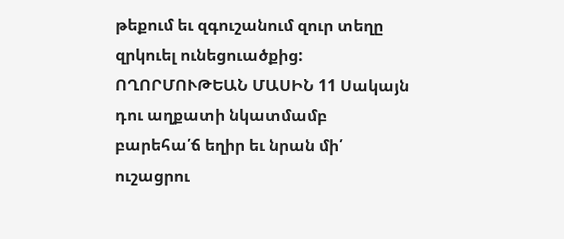թեքում եւ զգուշանում զուր տեղը զրկուել ունեցուածքից: ՈՂՈՐՄՈՒԹԵԱՆ ՄԱՍԻՆ 11 Սակայն դու աղքատի նկատմամբ բարեհա՛ճ եղիր եւ նրան մի՛ ուշացրու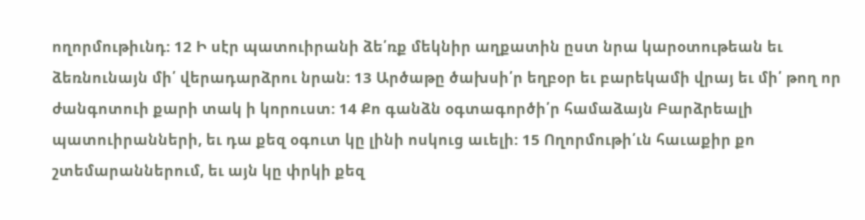ողորմութիւնդ: 12 Ի սէր պատուիրանի ձե՛ռք մեկնիր աղքատին ըստ նրա կարօտութեան եւ ձեռնունայն մի՛ վերադարձրու նրան: 13 Արծաթը ծախսի՛ր եղբօր եւ բարեկամի վրայ եւ մի՛ թող որ ժանգոտուի քարի տակ ի կորուստ: 14 Քո գանձն օգտագործի՛ր համաձայն Բարձրեալի պատուիրանների, եւ դա քեզ օգուտ կը լինի ոսկուց աւելի: 15 Ողորմութի՛ւն հաւաքիր քո շտեմարաններում, եւ այն կը փրկի քեզ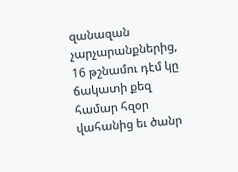զանազան չարչարանքներից, 16 թշնամու դէմ կը ճակատի քեզ համար հզօր վահանից եւ ծանր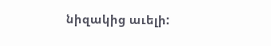նիզակից աւելի: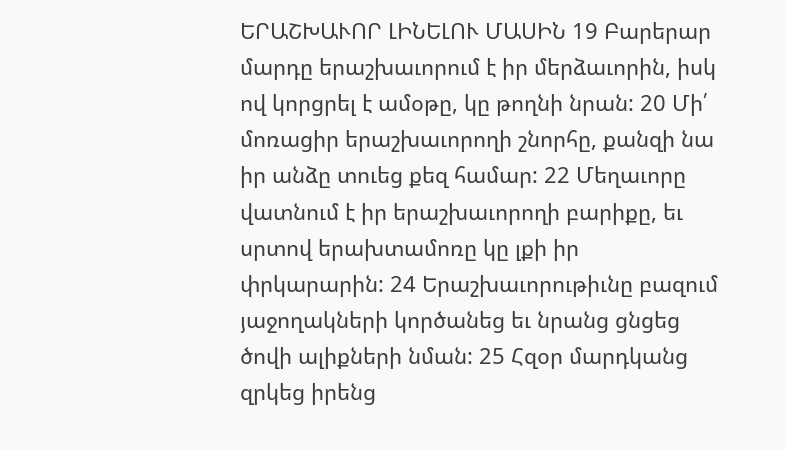ԵՐԱՇԽԱՒՈՐ ԼԻՆԵԼՈՒ ՄԱՍԻՆ 19 Բարերար մարդը երաշխաւորում է իր մերձաւորին, իսկ ով կորցրել է ամօթը, կը թողնի նրան: 20 Մի՛ մոռացիր երաշխաւորողի շնորհը, քանզի նա իր անձը տուեց քեզ համար: 22 Մեղաւորը վատնում է իր երաշխաւորողի բարիքը, եւ սրտով երախտամոռը կը լքի իր փրկարարին: 24 Երաշխաւորութիւնը բազում յաջողակների կործանեց եւ նրանց ցնցեց ծովի ալիքների նման: 25 Հզօր մարդկանց զրկեց իրենց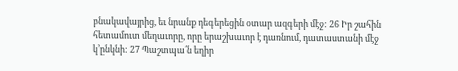բնակավայրից, եւ նրանք դեգերեցին օտար ազգերի մէջ: 26 Իր շահին հետամուտ մեղաւորը, որը երաշխաւոր է դառնում, դատաստանի մէջ կ՚ընկնի: 27 Պաշտպա՛ն եղիր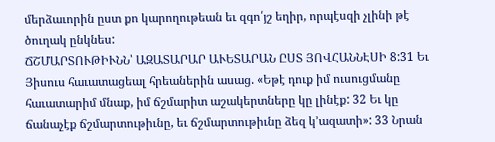մերձաւորին ըստ քո կարողութեան եւ զգո՛յշ եղիր, որպէսզի չլինի թէ ծուղակ ընկնես:
ՃՇՄԱՐՏՈՒԹԻՒՆՆ՝ ԱԶԱՏԱՐԱՐ ԱՒԵՏԱՐԱՆ ԸՍՏ ՅՈՎՀԱՆՆԷՍԻ 8:31 Եւ Յիսուս հաւատացեալ հրեաներին ասաց. «Եթէ դուք իմ ուսուցմանը հաւատարիմ մնաք, իմ ճշմարիտ աշակերտները կը լինէք: 32 Եւ կը ճանաչէք ճշմարտութիւնը, եւ ճշմարտութիւնը ձեզ կ՚ազատի»: 33 Նրան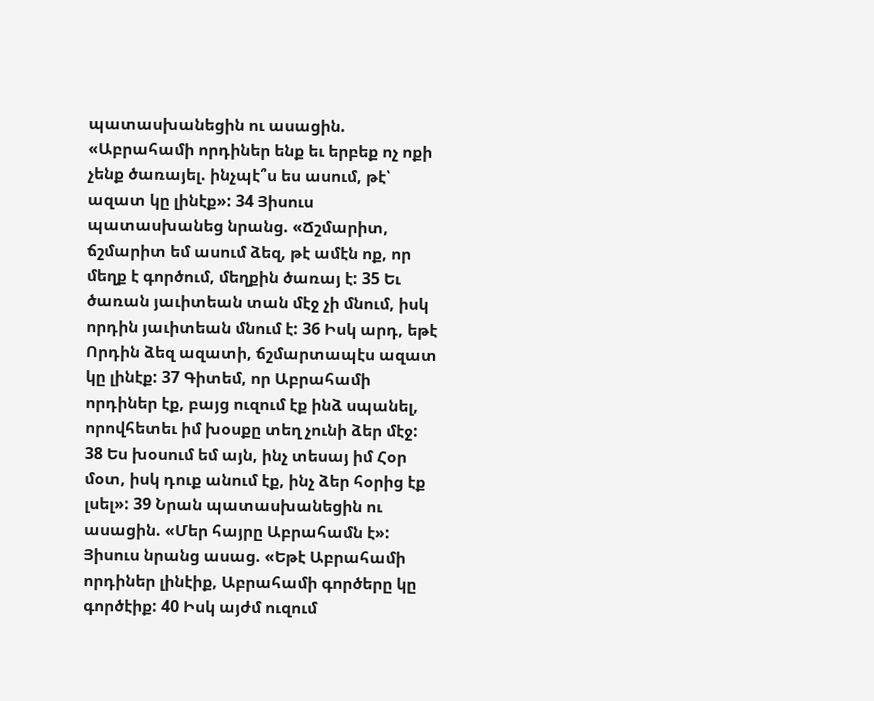պատասխանեցին ու ասացին. «Աբրահամի որդիներ ենք եւ երբեք ոչ ոքի չենք ծառայել. ինչպէ՞ս ես ասում, թէ՝ ազատ կը լինէք»: 34 Յիսուս պատասխանեց նրանց. «Ճշմարիտ, ճշմարիտ եմ ասում ձեզ, թէ ամէն ոք, որ մեղք է գործում, մեղքին ծառայ է: 35 Եւ ծառան յաւիտեան տան մէջ չի մնում, իսկ որդին յաւիտեան մնում է: 36 Իսկ արդ, եթէ Որդին ձեզ ազատի, ճշմարտապէս ազատ կը լինէք: 37 Գիտեմ, որ Աբրահամի որդիներ էք, բայց ուզում էք ինձ սպանել, որովհետեւ իմ խօսքը տեղ չունի ձեր մէջ: 38 Ես խօսում եմ այն, ինչ տեսայ իմ Հօր մօտ, իսկ դուք անում էք, ինչ ձեր հօրից էք լսել»: 39 Նրան պատասխանեցին ու ասացին. «Մեր հայրը Աբրահամն է»: Յիսուս նրանց ասաց. «Եթէ Աբրահամի որդիներ լինէիք, Աբրահամի գործերը կը գործէիք: 40 Իսկ այժմ ուզում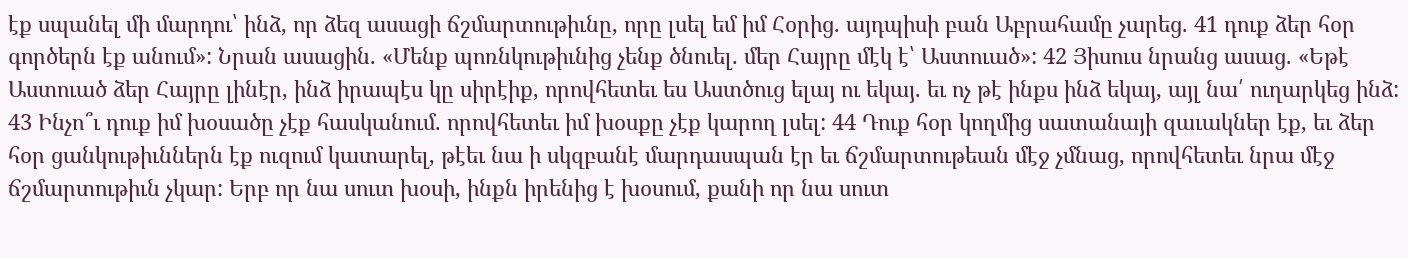էք սպանել մի մարդու՝ ինձ, որ ձեզ ասացի ճշմարտութիւնը, որը լսել եմ իմ Հօրից. այդպիսի բան Աբրահամը չարեց. 41 դուք ձեր հօր գործերն էք անում»: Նրան ասացին. «Մենք պոռնկութիւնից չենք ծնուել. մեր Հայրը մէկ է՝ Աստուած»: 42 Յիսուս նրանց ասաց. «Եթէ Աստուած ձեր Հայրը լինէր, ինձ իրապէս կը սիրէիք, որովհետեւ ես Աստծուց ելայ ու եկայ. եւ ոչ թէ ինքս ինձ եկայ, այլ նա՛ ուղարկեց ինձ: 43 Ինչո՞ւ դուք իմ խօսածը չէք հասկանում. որովհետեւ իմ խօսքը չէք կարող լսել: 44 Դուք հօր կողմից սատանայի զաւակներ էք, եւ ձեր հօր ցանկութիւններն էք ուզում կատարել, թէեւ նա ի սկզբանէ մարդասպան էր եւ ճշմարտութեան մէջ չմնաց, որովհետեւ նրա մէջ ճշմարտութիւն չկար: Երբ որ նա սուտ խօսի, ինքն իրենից է խօսում, քանի որ նա սուտ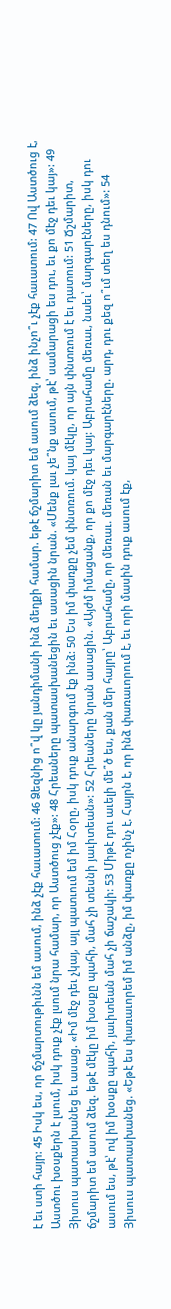է եւ ստի հայր: 45 Իսկ ես, որ ճշմարտութիւնն եմ ասում, ինձ չէք հաւատում: 46 Ձեզնից ո՞վ կը յանդիմանի ինձ մեղքի համար. եթէ ճշմարիտ եմ ասում ձեզ, ինձ ինչո՞ւ չէք հաւատում: 47 Ով Աստծուց է, Աստծու խօսքերն է լսում, իսկ դուք չէք լսում նրա համար, որ Աստծուց չէք»: 48 Հրեաները պատասխանեցին եւ ասացին նրան. «Մենք լաւ չե՞նք ասում, թէ՝ սամարացի ես դու, եւ քո մէջ դեւ կայ»: 49 Յիսուս պատասխանեց եւ ասաց. «Իմ մէջ դեւ չկայ, այլ պատւում եմ իմ Հօրը, իսկ դուք անարգում էք ինձ: 50 Ես իմ փառքը չեմ փնտռում. կայ մէկը, որ այն փնտռում է եւ դատում: 51 Ճշմարիտ, ճշմարիտ եմ ասում ձեզ. եթէ մէկը իմ խօսքը պահի, մահ չի տեսնի յաւիտեան»: 52 Հրեաները նրան ասացին. «Այժմ իմացանք, որ քո մէջ դեւ կայ: Աբրահամը մեռաւ, նաեւ՝ մարգարէները, իսկ դու ասում ես, թէ՝ ով իմ խօսքը պահի, յաւիտեան մահ չի ճաշակի: 53 Միթէ դու աւելի մե՞ծ ես, քան մեր հայրը՝ Աբրահամը, որ մեռաւ. մեռան եւ մարգարէները. արդ, դու քեզ ո՞ւմ տեղ ես դնում»: 54 Յիսուս պատասխանեց. «Եթէ ես փառաւորեմ իմ անձը, իմ փառքը ոչինչ է. Հայրն է, որ ինձ փառաւորում է, եւ որի մասին դուք ասում էք,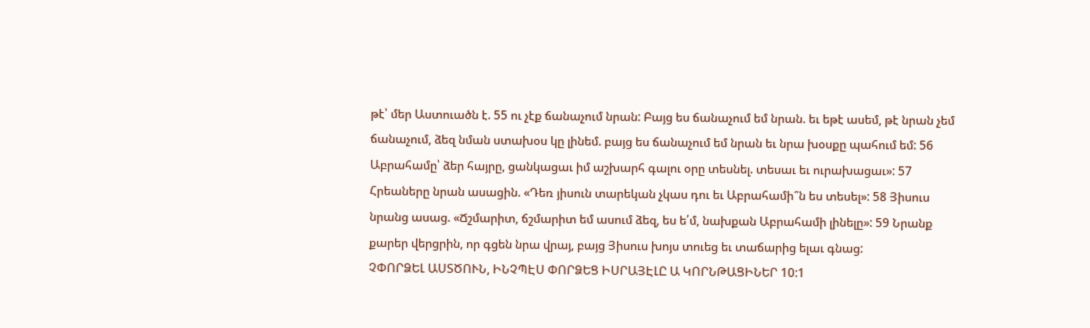թէ՝ մեր Աստուածն է. 55 ու չէք ճանաչում նրան: Բայց ես ճանաչում եմ նրան. եւ եթէ ասեմ, թէ նրան չեմ ճանաչում, ձեզ նման ստախօս կը լինեմ. բայց ես ճանաչում եմ նրան եւ նրա խօսքը պահում եմ: 56 Աբրահամը՝ ձեր հայրը, ցանկացաւ իմ աշխարհ գալու օրը տեսնել. տեսաւ եւ ուրախացաւ»: 57 Հրեաները նրան ասացին. «Դեռ յիսուն տարեկան չկաս դու եւ Աբրահամի՞ն ես տեսել»: 58 Յիսուս նրանց ասաց. «Ճշմարիտ, ճշմարիտ եմ ասում ձեզ, ես ե՛մ, նախքան Աբրահամի լինելը»: 59 Նրանք քարեր վերցրին, որ գցեն նրա վրայ, բայց Յիսուս խոյս տուեց եւ տաճարից ելաւ գնաց:
ՉՓՈՐՁԵԼ ԱՍՏԾՈՒՆ, ԻՆՉՊԷՍ ՓՈՐՁԵՑ ԻՍՐԱՅԷԼԸ Ա ԿՈՐՆԹԱՑԻՆԵՐ 10:1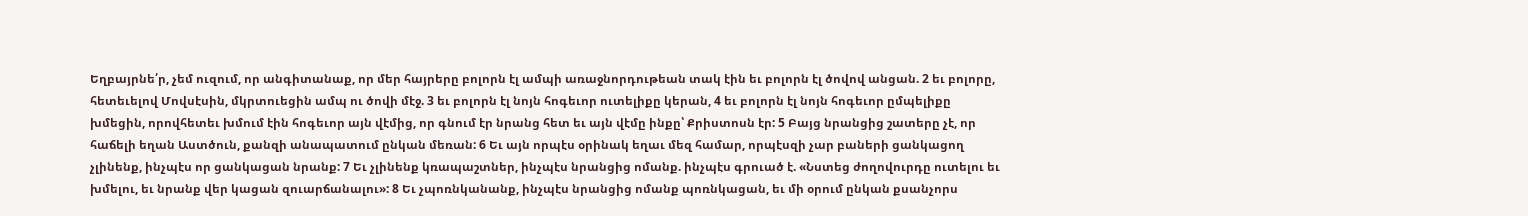Եղբայրնե՛ր, չեմ ուզում, որ անգիտանաք, որ մեր հայրերը բոլորն էլ ամպի առաջնորդութեան տակ էին եւ բոլորն էլ ծովով անցան. 2 եւ բոլորը, հետեւելով Մովսէսին, մկրտուեցին ամպ ու ծովի մէջ. 3 եւ բոլորն էլ նոյն հոգեւոր ուտելիքը կերան, 4 եւ բոլորն էլ նոյն հոգեւոր ըմպելիքը խմեցին, որովհետեւ խմում էին հոգեւոր այն վէմից, որ գնում էր նրանց հետ եւ այն վէմը ինքը՝ Քրիստոսն էր: 5 Բայց նրանցից շատերը չէ, որ հաճելի եղան Աստծուն, քանզի անապատում ընկան մեռան: 6 Եւ այն որպէս օրինակ եղաւ մեզ համար, որպէսզի չար բաների ցանկացող չլինենք, ինչպէս որ ցանկացան նրանք: 7 Եւ չլինենք կռապաշտներ, ինչպէս նրանցից ոմանք. ինչպէս գրուած է. «Նստեց ժողովուրդը ուտելու եւ խմելու, եւ նրանք վեր կացան զուարճանալու»: 8 Եւ չպոռնկանանք, ինչպէս նրանցից ոմանք պոռնկացան, եւ մի օրում ընկան քսանչորս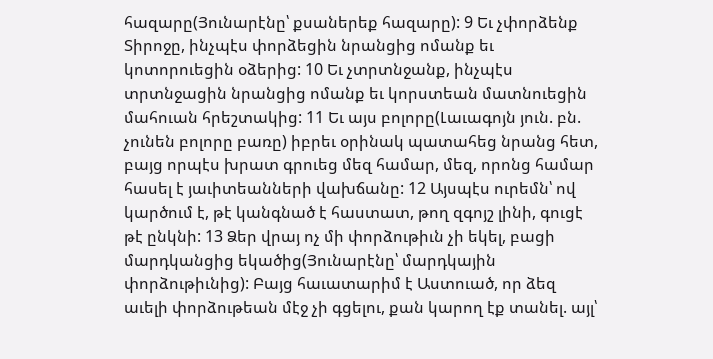հազարը(Յունարէնը՝ քսաներեք հազարը): 9 Եւ չփորձենք Տիրոջը, ինչպէս փորձեցին նրանցից ոմանք եւ կոտորուեցին օձերից: 10 Եւ չտրտնջանք, ինչպէս տրտնջացին նրանցից ոմանք եւ կորստեան մատնուեցին մահուան հրեշտակից: 11 Եւ այս բոլորը(Լաւագոյն յուն. բն. չունեն բոլորը բառը) իբրեւ օրինակ պատահեց նրանց հետ, բայց որպէս խրատ գրուեց մեզ համար, մեզ, որոնց համար հասել է յաւիտեանների վախճանը: 12 Այսպէս ուրեմն՝ ով կարծում է, թէ կանգնած է հաստատ, թող զգոյշ լինի, գուցէ թէ ընկնի: 13 Ձեր վրայ ոչ մի փորձութիւն չի եկել, բացի մարդկանցից եկածից(Յունարէնը՝ մարդկային փորձութիւնից): Բայց հաւատարիմ է Աստուած, որ ձեզ աւելի փորձութեան մէջ չի գցելու, քան կարող էք տանել. այլ՝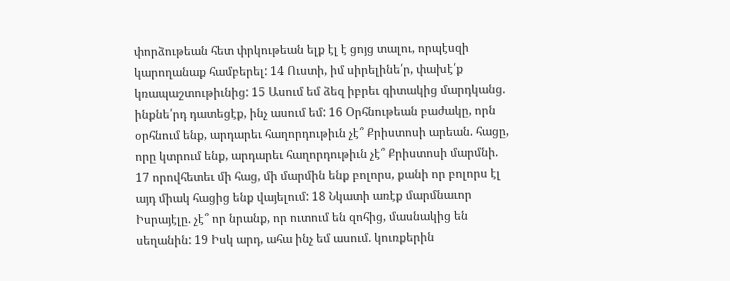փորձութեան հետ փրկութեան ելք էլ է ցոյց տալու, որպէսզի կարողանաք համբերել: 14 Ուստի, իմ սիրելինե՛ր, փախէ՛ք կռապաշտութիւնից: 15 Ասում եմ ձեզ իբրեւ գիտակից մարդկանց. ինքնե՛րդ դատեցէք, ինչ ասում եմ: 16 Օրհնութեան բաժակը, որն օրհնում ենք, արդարեւ հաղորդութիւն չէ՞ Քրիստոսի արեան. հացը, որը կտրում ենք, արդարեւ հաղորդութիւն չէ՞ Քրիստոսի մարմնի. 17 որովհետեւ մի հաց, մի մարմին ենք բոլորս, քանի որ բոլորս էլ այդ միակ հացից ենք վայելում: 18 Նկատի առէք մարմնաւոր Իսրայէլը. չէ՞ որ նրանք, որ ուտում են զոհից, մասնակից են սեղանին: 19 Իսկ արդ, ահա ինչ եմ ասում. կուռքերին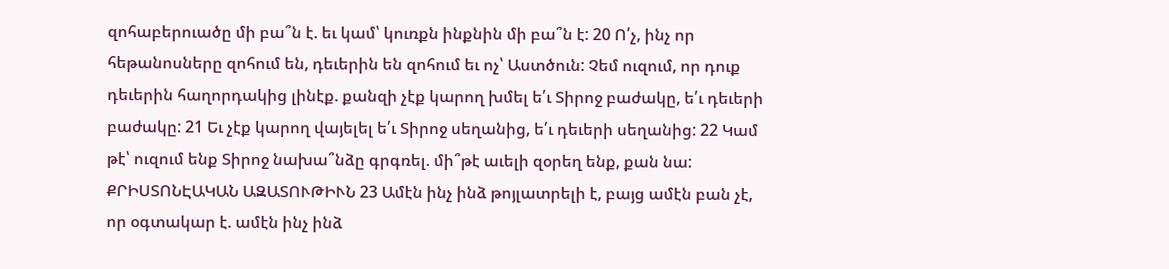զոհաբերուածը մի բա՞ն է. եւ կամ՝ կուռքն ինքնին մի բա՞ն է: 20 Ո՛չ, ինչ որ հեթանոսները զոհում են, դեւերին են զոհում եւ ոչ՝ Աստծուն: Չեմ ուզում, որ դուք դեւերին հաղորդակից լինէք. քանզի չէք կարող խմել ե՛ւ Տիրոջ բաժակը, ե՛ւ դեւերի բաժակը: 21 Եւ չէք կարող վայելել ե՛ւ Տիրոջ սեղանից, ե՛ւ դեւերի սեղանից: 22 Կամ թէ՝ ուզում ենք Տիրոջ նախա՞նձը գրգռել. մի՞թէ աւելի զօրեղ ենք, քան նա: ՔՐԻՍՏՈՆԷԱԿԱՆ ԱԶԱՏՈՒԹԻՒՆ 23 Ամէն ինչ ինձ թոյլատրելի է, բայց ամէն բան չէ, որ օգտակար է. ամէն ինչ ինձ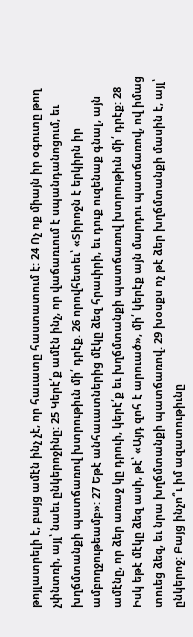թոյլատրելի է, բայց ամէն ինչ չէ, որ հաւատը հաստատում է: 24 Ոչ ոք միայն իր օգուտը թող չփնտռի, այլ՝ նաեւ ընկերոջինը: 25 Կերէ՛ք ամէն ինչ, որ վաճառւում է սպանդանոցում, եւ խղճմտանքի պատճառով խտրութիւն մի՛ դրէք. 26 որովհետեւ՝ «Տիրոջն է երկիրն իր ամբողջութեամբ»: 27 Եթէ անհաւատներից մէկը ձեզ հրաւիրի, եւ դուք ուզենաք գնալ, այն ամէնը, որ ձեր առաջ կը դրուի, կերէ՛ք եւ խղճմտանքի պատճառով խտրութիւն մի՛ դրէք: 28 Իսկ եթէ մէկը ձեզ ասի, թէ՝ «Այդ զոհ է արուած», մի՛ կերէք այն մարդու պատճառով, ով իմաց տուեց ձեզ, եւ նրա խղճմտանքի պատճառով. 29 խօսքս ոչ թէ ձեր խղճմտանքի մասին է, այլ՝ ընկերոջ: Բայց ինչո՞ւ իմ ազատութիւնը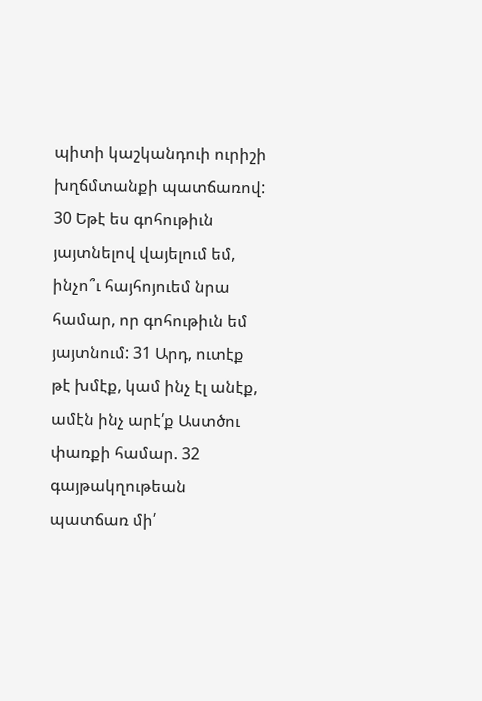պիտի կաշկանդուի ուրիշի խղճմտանքի պատճառով: 30 Եթէ ես գոհութիւն յայտնելով վայելում եմ, ինչո՞ւ հայհոյուեմ նրա համար, որ գոհութիւն եմ յայտնում: 31 Արդ, ուտէք թէ խմէք, կամ ինչ էլ անէք, ամէն ինչ արէ՛ք Աստծու փառքի համար. 32 գայթակղութեան պատճառ մի՛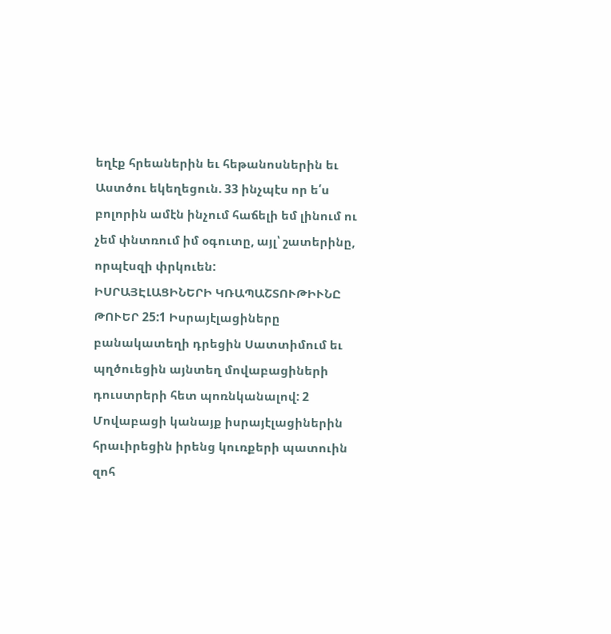եղէք հրեաներին եւ հեթանոսներին եւ Աստծու եկեղեցուն. 33 ինչպէս որ ե՛ս բոլորին ամէն ինչում հաճելի եմ լինում ու չեմ փնտռում իմ օգուտը, այլ՝ շատերինը, որպէսզի փրկուեն:
ԻՍՐԱՅԷԼԱՑԻՆԵՐԻ ԿՌԱՊԱՇՏՈՒԹԻՒՆԸ ԹՈՒԵՐ 25:1 Իսրայէլացիները բանակատեղի դրեցին Սատտիմում եւ պղծուեցին այնտեղ մովաբացիների դուստրերի հետ պոռնկանալով: 2 Մովաբացի կանայք իսրայէլացիներին հրաւիրեցին իրենց կուռքերի պատուին զոհ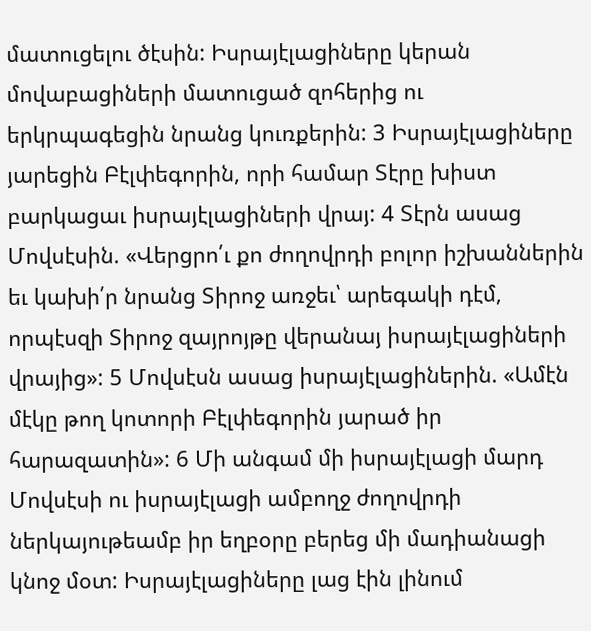մատուցելու ծէսին: Իսրայէլացիները կերան մովաբացիների մատուցած զոհերից ու երկրպագեցին նրանց կուռքերին: 3 Իսրայէլացիները յարեցին Բէլփեգորին, որի համար Տէրը խիստ բարկացաւ իսրայէլացիների վրայ: 4 Տէրն ասաց Մովսէսին. «Վերցրո՛ւ քո ժողովրդի բոլոր իշխաններին եւ կախի՛ր նրանց Տիրոջ առջեւ՝ արեգակի դէմ, որպէսզի Տիրոջ զայրոյթը վերանայ իսրայէլացիների վրայից»: 5 Մովսէսն ասաց իսրայէլացիներին. «Ամէն մէկը թող կոտորի Բէլփեգորին յարած իր հարազատին»: 6 Մի անգամ մի իսրայէլացի մարդ Մովսէսի ու իսրայէլացի ամբողջ ժողովրդի ներկայութեամբ իր եղբօրը բերեց մի մադիանացի կնոջ մօտ: Իսրայէլացիները լաց էին լինում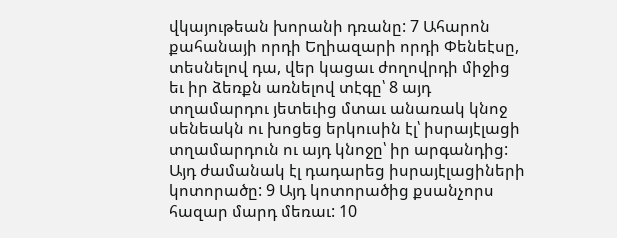վկայութեան խորանի դռանը: 7 Ահարոն քահանայի որդի Եղիազարի որդի Փենեէսը, տեսնելով դա, վեր կացաւ ժողովրդի միջից եւ իր ձեռքն առնելով տէգը՝ 8 այդ տղամարդու յետեւից մտաւ անառակ կնոջ սենեակն ու խոցեց երկուսին էլ՝ իսրայէլացի տղամարդուն ու այդ կնոջը՝ իր արգանդից: Այդ ժամանակ էլ դադարեց իսրայէլացիների կոտորածը: 9 Այդ կոտորածից քսանչորս հազար մարդ մեռաւ: 10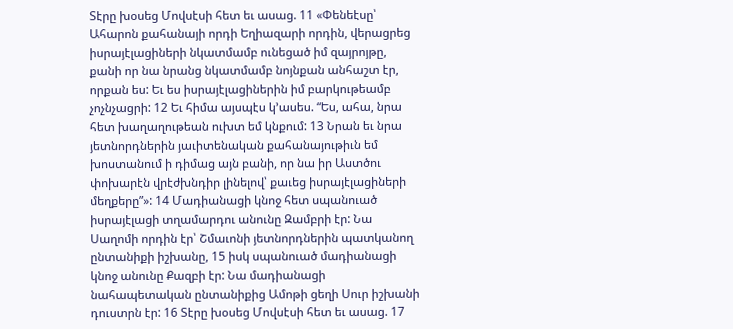Տէրը խօսեց Մովսէսի հետ եւ ասաց. 11 «Փենեէսը՝ Ահարոն քահանայի որդի Եղիազարի որդին, վերացրեց իսրայէլացիների նկատմամբ ունեցած իմ զայրոյթը, քանի որ նա նրանց նկատմամբ նոյնքան անհաշտ էր, որքան ես: Եւ ես իսրայէլացիներին իմ բարկութեամբ չոչնչացրի: 12 Եւ հիմա այսպէս կ՚ասես. “Ես, ահա, նրա հետ խաղաղութեան ուխտ եմ կնքում: 13 Նրան եւ նրա յետնորդներին յաւիտենական քահանայութիւն եմ խոստանում ի դիմաց այն բանի, որ նա իր Աստծու փոխարէն վրէժխնդիր լինելով՝ քաւեց իսրայէլացիների մեղքերը”»: 14 Մադիանացի կնոջ հետ սպանուած իսրայէլացի տղամարդու անունը Զամբրի էր: Նա Սաղոմի որդին էր՝ Շմաւոնի յետնորդներին պատկանող ընտանիքի իշխանը, 15 իսկ սպանուած մադիանացի կնոջ անունը Քազբի էր: Նա մադիանացի նահապետական ընտանիքից Ամոթի ցեղի Սուր իշխանի դուստրն էր: 16 Տէրը խօսեց Մովսէսի հետ եւ ասաց. 17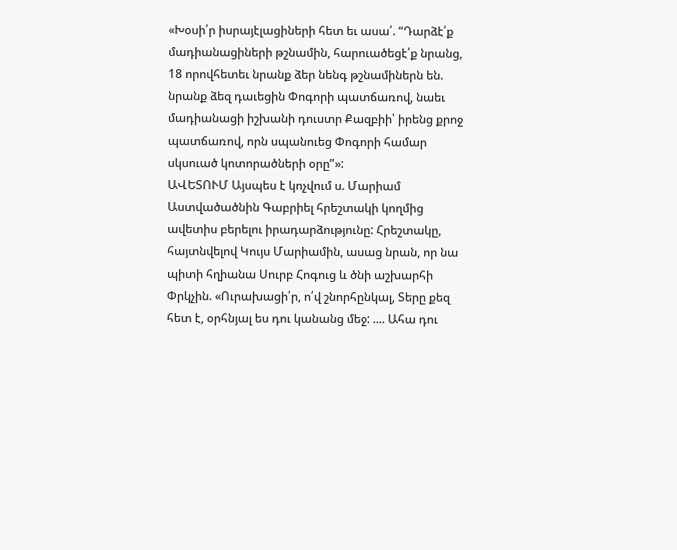«Խօսի՛ր իսրայէլացիների հետ եւ ասա՛. “Դարձէ՛ք մադիանացիների թշնամին, հարուածեցէ՛ք նրանց, 18 որովհետեւ նրանք ձեր նենգ թշնամիներն են. նրանք ձեզ դաւեցին Փոգորի պատճառով, նաեւ մադիանացի իշխանի դուստր Քազբիի՝ իրենց քրոջ պատճառով, որն սպանուեց Փոգորի համար սկսուած կոտորածների օրը”»:
ԱՎԵՏՈՒՄ Այսպես է կոչվում ս. Մարիամ Աստվածածնին Գաբրիել հրեշտակի կողմից ավետիս բերելու իրադարձությունը: Հրեշտակը, հայտնվելով Կույս Մարիամին, ասաց նրան, որ նա պիտի հղիանա Սուրբ Հոգուց և ծնի աշխարհի Փրկչին. «Ուրախացի՛ր, ո՛վ շնորհընկալ, Տերը քեզ հետ է, օրհնյալ ես դու կանանց մեջ: .... Ահա դու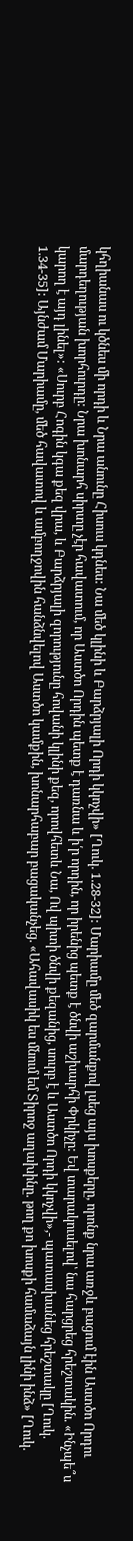կհղիանաս ու կծնես մի որդի և Նրա անունը Հիսուս կդնես: Նա մեծ կլինի և Բարձրյալի Որդի կկոչվի» [Ղուկ. 1.28-32]: Մարիամը մեծ զարմանքով լսեց այս խոսքերը, որոնք նրա առջև բացում էին Աստծո Որդու մարդեղության խորհուրդը: Նրա խոնարհ սիրտը չէր հավատում, որ Աստծո Որդին պետք է դառնա և ի՛ր որդին, որ իրենից պետք է ծնվի աշխարհի Փրկիչը: Եվ տարակուսելով՝ նա հարցրեց հրեշտակին. «Ինչպե՞ս կարող է այդ լինել»: «Սուրբ Հոգին կգա քեզ վրա, և Բարձրյալի զորությունը հովանի կլինի քեզ, որովհետև Նա, Ով պիտի ծնվի քեզանից, սուրբ է և Աստծո Որդի կկոչվի»,- պատասխանեց հրեշտակը [Ղուկ. 1.34-35]: Այնժամ Մարիամը, մեծ հավատով և ամբողջովին հանձնվելով Աստծո կամքին, խոնարհաբար բացականչեց. «Ահավասիկ ես մնում եմ Տիրոջ աղախինը. թող քո խոսքի համաձայն լինի ինձ» [Ղուկ.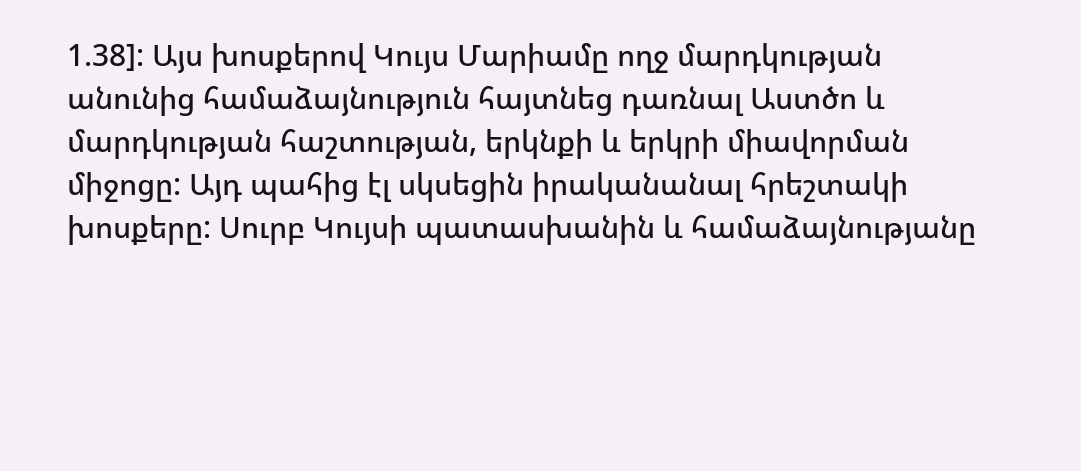1.38]: Այս խոսքերով Կույս Մարիամը ողջ մարդկության անունից համաձայնություն հայտնեց դառնալ Աստծո և մարդկության հաշտության, երկնքի և երկրի միավորման միջոցը: Այդ պահից էլ սկսեցին իրականանալ հրեշտակի խոսքերը: Սուրբ Կույսի պատասխանին և համաձայնությանը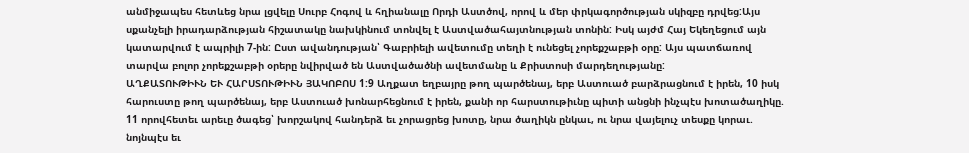անմիջապես հետևեց նրա լցվելը Սուրբ Հոգով և հղիանալը Որդի Աստծով, որով և մեր փրկագործության սկիզբը դրվեց:Այս սքանչելի իրադարձության հիշատակը նախկինում տոնվել է Աստվածահայտնության տոնին: Իսկ այժմ Հայ Եկեղեցում այն կատարվում է ապրիլի 7-ին: Ըստ ավանդության՝ Գաբրիելի ավետումը տեղի է ունեցել չորեքշաբթի օրը: Այս պատճառով տարվա բոլոր չորեքշաբթի օրերը նվիրված են Աստվածածնի ավետմանը և Քրիստոսի մարդեղությանը:
ԱՂՔԱՏՈՒԹԻՒՆ ԵՒ ՀԱՐՍՏՈՒԹԻՒՆ ՅԱԿՈԲՈՍ 1:9 Աղքատ եղբայրը թող պարծենայ, երբ Աստուած բարձրացնում է իրեն, 10 իսկ հարուստը թող պարծենայ, երբ Աստուած խոնարհեցնում է իրեն, քանի որ հարստութիւնը պիտի անցնի ինչպէս խոտածաղիկը. 11 որովհետեւ արեւը ծագեց՝ խորշակով հանդերձ եւ չորացրեց խոտը, նրա ծաղիկն ընկաւ, ու նրա վայելուչ տեսքը կորաւ. նոյնպէս եւ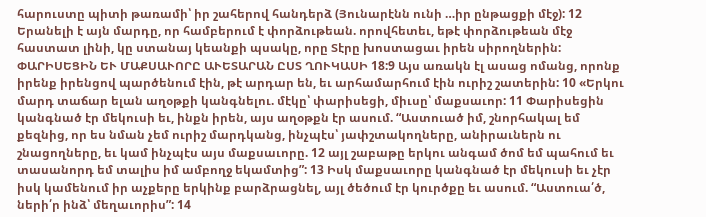հարուստը պիտի թառամի՝ իր շահերով հանդերձ (Յունարէնն ունի …իր ընթացքի մէջ): 12 Երանելի է այն մարդը, որ համբերում է փորձութեան. որովհետեւ, եթէ փորձութեան մէջ հաստատ լինի, կը ստանայ կեանքի պսակը, որը Տէրը խոստացաւ իրեն սիրողներին:
ՓԱՐԻՍԵՑԻՆ ԵՒ ՄԱՔՍԱՒՈՐԸ ԱՒԵՏԱՐԱՆ ԸՍՏ ՂՈՒԿԱՍԻ 18:9 Այս առակն էլ ասաց ոմանց, որոնք իրենք իրենցով պարծենում էին, թէ արդար են, եւ արհամարհում էին ուրիշ շատերին: 10 «Երկու մարդ տաճար ելան աղօթքի կանգնելու. մէկը՝ փարիսեցի, միւսը՝ մաքսաւոր: 11 Փարիսեցին կանգնած էր մեկուսի եւ, ինքն իրեն, այս աղօթքն էր ասում. “Աստուած իմ, շնորհակալ եմ քեզնից, որ ես նման չեմ ուրիշ մարդկանց, ինչպէս՝ յափշտակողները, անիրաւներն ու շնացողները, եւ կամ ինչպէս այս մաքսաւորը. 12 այլ շաբաթը երկու անգամ ծոմ եմ պահում եւ տասանորդ եմ տալիս իմ ամբողջ եկամտից”: 13 Իսկ մաքսաւորը կանգնած էր մեկուսի եւ չէր իսկ կամենում իր աչքերը երկինք բարձրացնել, այլ ծեծում էր կուրծքը եւ ասում. “Աստուա՛ծ, ների՛ր ինձ՝ մեղաւորիս”: 14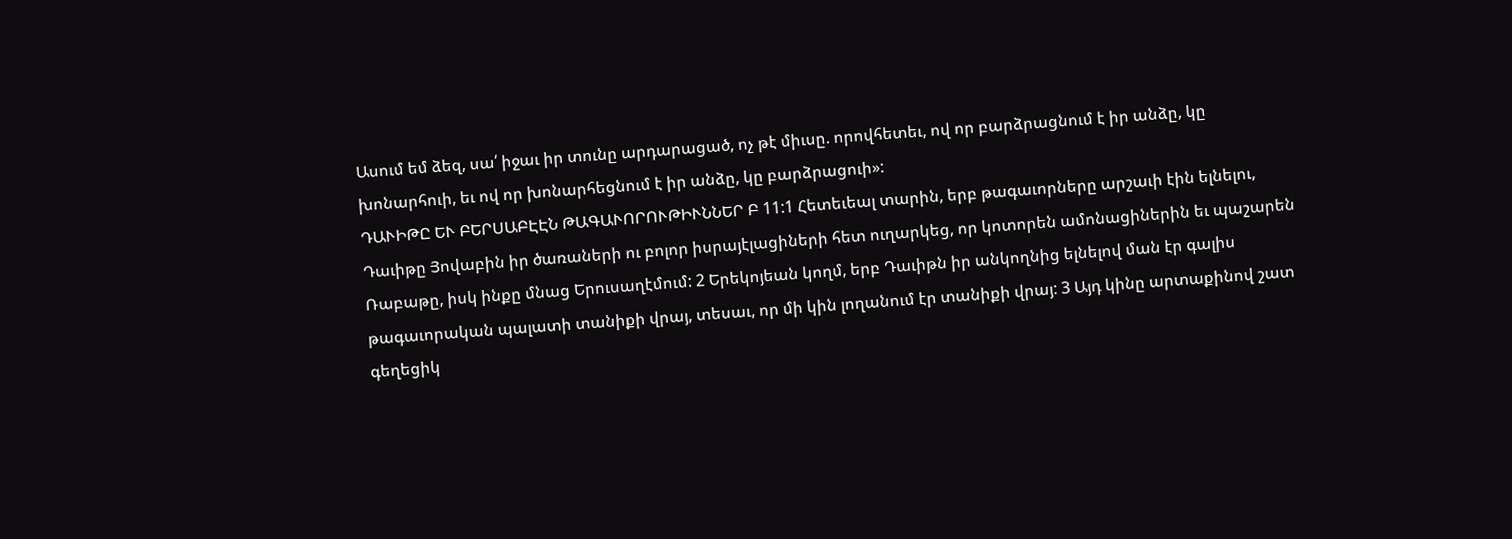Ասում եմ ձեզ, սա՛ իջաւ իր տունը արդարացած, ոչ թէ միւսը. որովհետեւ, ով որ բարձրացնում է իր անձը, կը խոնարհուի, եւ ով որ խոնարհեցնում է իր անձը, կը բարձրացուի»:
ԴԱՒԻԹԸ ԵՒ ԲԵՐՍԱԲԷԷՆ ԹԱԳԱՒՈՐՈՒԹԻՒՆՆԵՐ Բ 11:1 Հետեւեալ տարին, երբ թագաւորները արշաւի էին ելնելու, Դաւիթը Յովաբին իր ծառաների ու բոլոր իսրայէլացիների հետ ուղարկեց, որ կոտորեն ամոնացիներին եւ պաշարեն Ռաբաթը, իսկ ինքը մնաց Երուսաղէմում: 2 Երեկոյեան կողմ, երբ Դաւիթն իր անկողնից ելնելով ման էր գալիս թագաւորական պալատի տանիքի վրայ, տեսաւ, որ մի կին լողանում էր տանիքի վրայ: 3 Այդ կինը արտաքինով շատ գեղեցիկ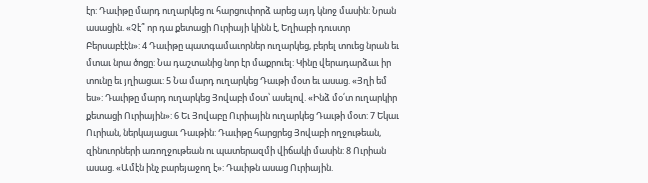էր: Դաւիթը մարդ ուղարկեց ու հարցուփորձ արեց այդ կնոջ մասին: Նրան ասացին. «Չէ՞ որ դա քետացի Ուրիայի կինն է, Եղիաբի դուստր Բերսաբէէն»: 4 Դաւիթը պատգամաւորներ ուղարկեց, բերել տուեց նրան եւ մտաւ նրա ծոցը: Նա դաշտանից նոր էր մաքրուել: Կինը վերադարձաւ իր տունը եւ յղիացաւ: 5 Նա մարդ ուղարկեց Դաւթի մօտ եւ ասաց. «Յղի եմ ես»: Դաւիթը մարդ ուղարկեց Յովաբի մօտ՝ ասելով. «Ինձ մօ՛տ ուղարկիր քետացի Ուրիային»: 6 Եւ Յովաբը Ուրիային ուղարկեց Դաւթի մօտ: 7 Եկաւ Ուրիան, ներկայացաւ Դաւթին: Դաւիթը հարցրեց Յովաբի ողջութեան, զինուորների առողջութեան ու պատերազմի վիճակի մասին: 8 Ուրիան ասաց. «Ամէն ինչ բարեյաջող է»: Դաւիթն ասաց Ուրիային.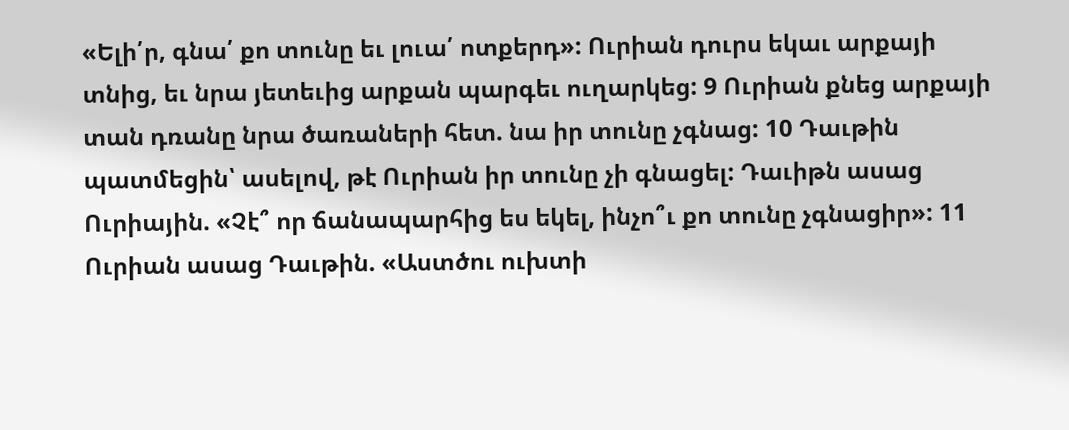«Ելի՛ր, գնա՛ քո տունը եւ լուա՛ ոտքերդ»: Ուրիան դուրս եկաւ արքայի տնից, եւ նրա յետեւից արքան պարգեւ ուղարկեց: 9 Ուրիան քնեց արքայի տան դռանը նրա ծառաների հետ. նա իր տունը չգնաց: 10 Դաւթին պատմեցին՝ ասելով, թէ Ուրիան իր տունը չի գնացել: Դաւիթն ասաց Ուրիային. «Չէ՞ որ ճանապարհից ես եկել, ինչո՞ւ քո տունը չգնացիր»: 11 Ուրիան ասաց Դաւթին. «Աստծու ուխտի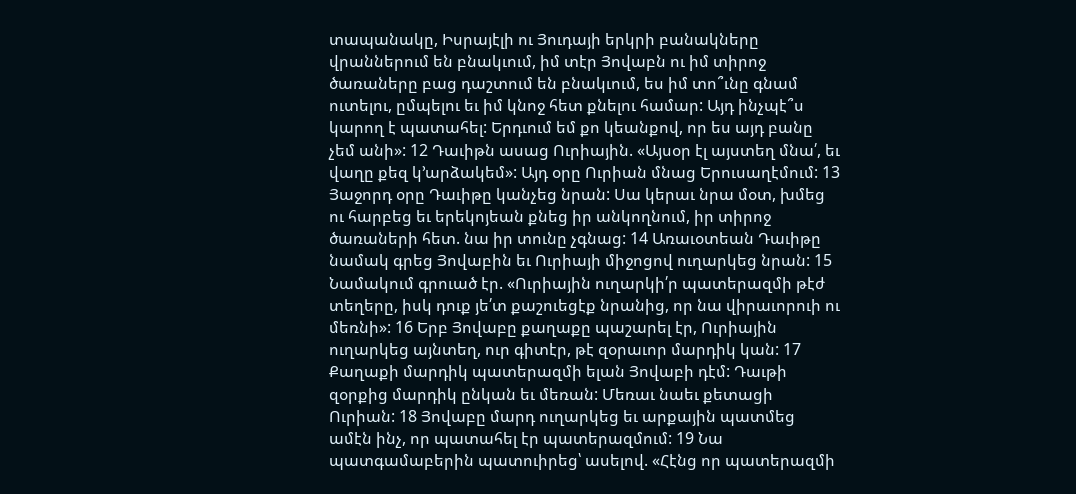տապանակը, Իսրայէլի ու Յուդայի երկրի բանակները վրաններում են բնակւում, իմ տէր Յովաբն ու իմ տիրոջ ծառաները բաց դաշտում են բնակւում, ես իմ տո՞ւնը գնամ ուտելու, ըմպելու եւ իմ կնոջ հետ քնելու համար: Այդ ինչպէ՞ս կարող է պատահել: Երդւում եմ քո կեանքով, որ ես այդ բանը չեմ անի»: 12 Դաւիթն ասաց Ուրիային. «Այսօր էլ այստեղ մնա՛, եւ վաղը քեզ կ՚արձակեմ»: Այդ օրը Ուրիան մնաց Երուսաղէմում: 13 Յաջորդ օրը Դաւիթը կանչեց նրան: Սա կերաւ նրա մօտ, խմեց ու հարբեց եւ երեկոյեան քնեց իր անկողնում, իր տիրոջ ծառաների հետ. նա իր տունը չգնաց: 14 Առաւօտեան Դաւիթը նամակ գրեց Յովաբին եւ Ուրիայի միջոցով ուղարկեց նրան: 15 Նամակում գրուած էր. «Ուրիային ուղարկի՛ր պատերազմի թէժ տեղերը, իսկ դուք յե՛տ քաշուեցէք նրանից, որ նա վիրաւորուի ու մեռնի»: 16 Երբ Յովաբը քաղաքը պաշարել էր, Ուրիային ուղարկեց այնտեղ, ուր գիտէր, թէ զօրաւոր մարդիկ կան: 17 Քաղաքի մարդիկ պատերազմի ելան Յովաբի դէմ: Դաւթի զօրքից մարդիկ ընկան եւ մեռան: Մեռաւ նաեւ քետացի Ուրիան: 18 Յովաբը մարդ ուղարկեց եւ արքային պատմեց ամէն ինչ, որ պատահել էր պատերազմում: 19 Նա պատգամաբերին պատուիրեց՝ ասելով. «Հէնց որ պատերազմի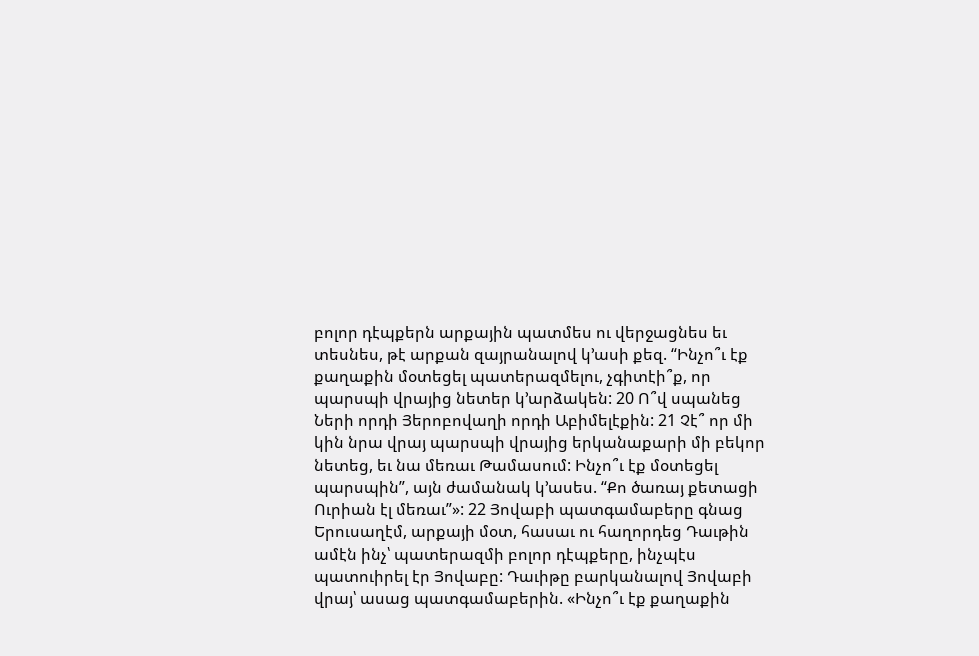բոլոր դէպքերն արքային պատմես ու վերջացնես եւ տեսնես, թէ արքան զայրանալով կ՚ասի քեզ. “Ինչո՞ւ էք քաղաքին մօտեցել պատերազմելու, չգիտէի՞ք, որ պարսպի վրայից նետեր կ՚արձակեն: 20 Ո՞վ սպանեց Ների որդի Յերոբովաղի որդի Աբիմելէքին: 21 Չէ՞ որ մի կին նրա վրայ պարսպի վրայից երկանաքարի մի բեկոր նետեց, եւ նա մեռաւ Թամասում: Ինչո՞ւ էք մօտեցել պարսպին”, այն ժամանակ կ՚ասես. “Քո ծառայ քետացի Ուրիան էլ մեռաւ”»: 22 Յովաբի պատգամաբերը գնաց Երուսաղէմ, արքայի մօտ, հասաւ ու հաղորդեց Դաւթին ամէն ինչ՝ պատերազմի բոլոր դէպքերը, ինչպէս պատուիրել էր Յովաբը: Դաւիթը բարկանալով Յովաբի վրայ՝ ասաց պատգամաբերին. «Ինչո՞ւ էք քաղաքին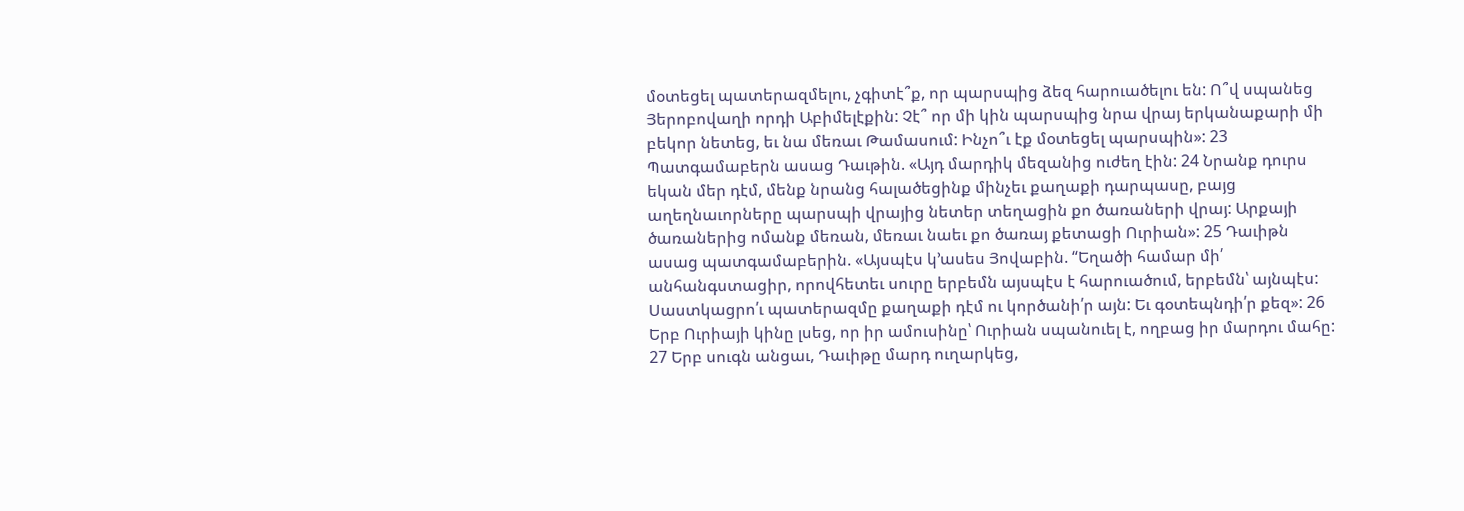մօտեցել պատերազմելու, չգիտէ՞ք, որ պարսպից ձեզ հարուածելու են: Ո՞վ սպանեց Յերոբովաղի որդի Աբիմելէքին: Չէ՞ որ մի կին պարսպից նրա վրայ երկանաքարի մի բեկոր նետեց, եւ նա մեռաւ Թամասում: Ինչո՞ւ էք մօտեցել պարսպին»: 23 Պատգամաբերն ասաց Դաւթին. «Այդ մարդիկ մեզանից ուժեղ էին: 24 Նրանք դուրս եկան մեր դէմ, մենք նրանց հալածեցինք մինչեւ քաղաքի դարպասը, բայց աղեղնաւորները պարսպի վրայից նետեր տեղացին քո ծառաների վրայ: Արքայի ծառաներից ոմանք մեռան, մեռաւ նաեւ քո ծառայ քետացի Ուրիան»: 25 Դաւիթն ասաց պատգամաբերին. «Այսպէս կ՚ասես Յովաբին. “Եղածի համար մի՛ անհանգստացիր, որովհետեւ սուրը երբեմն այսպէս է հարուածում, երբեմն՝ այնպէս: Սաստկացրո՛ւ պատերազմը քաղաքի դէմ ու կործանի՛ր այն: Եւ գօտեպնդի՛ր քեզ»: 26 Երբ Ուրիայի կինը լսեց, որ իր ամուսինը՝ Ուրիան սպանուել է, ողբաց իր մարդու մահը: 27 Երբ սուգն անցաւ, Դաւիթը մարդ ուղարկեց,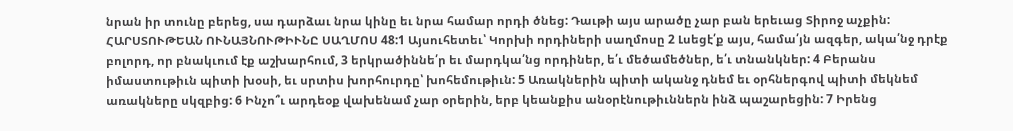նրան իր տունը բերեց, սա դարձաւ նրա կինը եւ նրա համար որդի ծնեց: Դաւթի այս արածը չար բան երեւաց Տիրոջ աչքին:
ՀԱՐՍՏՈՒԹԵԱՆ ՈՒՆԱՅՆՈՒԹԻՒՆԸ ՍԱՂՄՈՍ 48:1 Այսուհետեւ՝ Կորխի որդիների սաղմոսը 2 Լսեցէ՛ք այս, համա՛յն ազգեր, ակա՛նջ դրէք բոլորդ, որ բնակւում էք աշխարհում, 3 երկրածիննե՛ր եւ մարդկա՛նց որդիներ, ե՛ւ մեծամեծներ, ե՛ւ տնանկներ: 4 Բերանս իմաստութիւն պիտի խօսի, եւ սրտիս խորհուրդը՝ խոհեմութիւն: 5 Առակներին պիտի ականջ դնեմ եւ օրհներգով պիտի մեկնեմ առակները սկզբից: 6 Ինչո՞ւ արդեօք վախենամ չար օրերին, երբ կեանքիս անօրէնութիւններն ինձ պաշարեցին: 7 Իրենց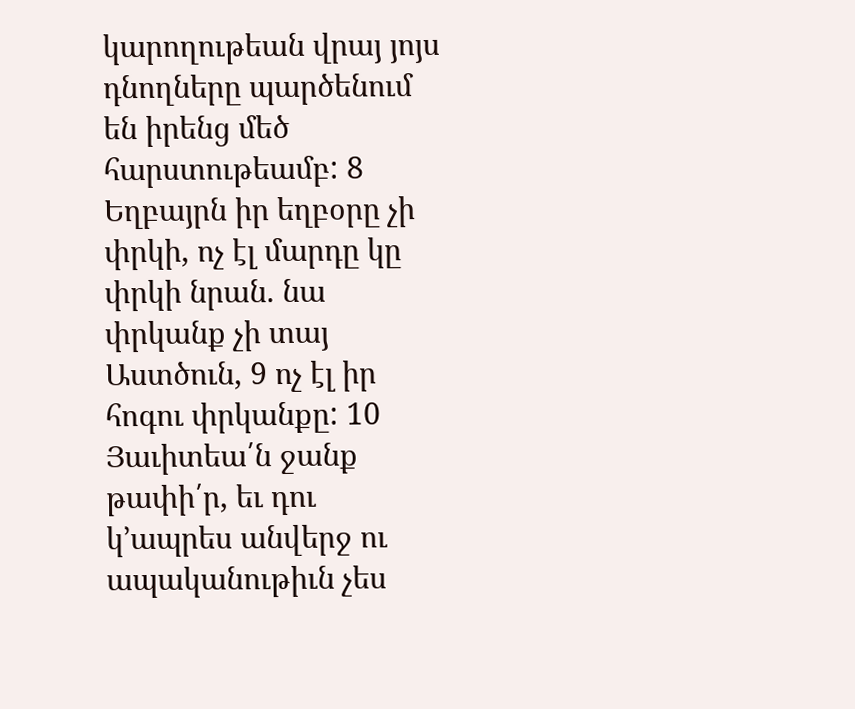կարողութեան վրայ յոյս դնողները պարծենում են իրենց մեծ հարստութեամբ: 8 Եղբայրն իր եղբօրը չի փրկի, ոչ էլ մարդը կը փրկի նրան. նա փրկանք չի տայ Աստծուն, 9 ոչ էլ իր հոգու փրկանքը: 10 Յաւիտեա՛ն ջանք թափի՛ր, եւ դու կ՚ապրես անվերջ ու ապականութիւն չես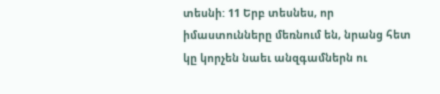տեսնի: 11 Երբ տեսնես, որ իմաստունները մեռնում են, նրանց հետ կը կորչեն նաեւ անզգամներն ու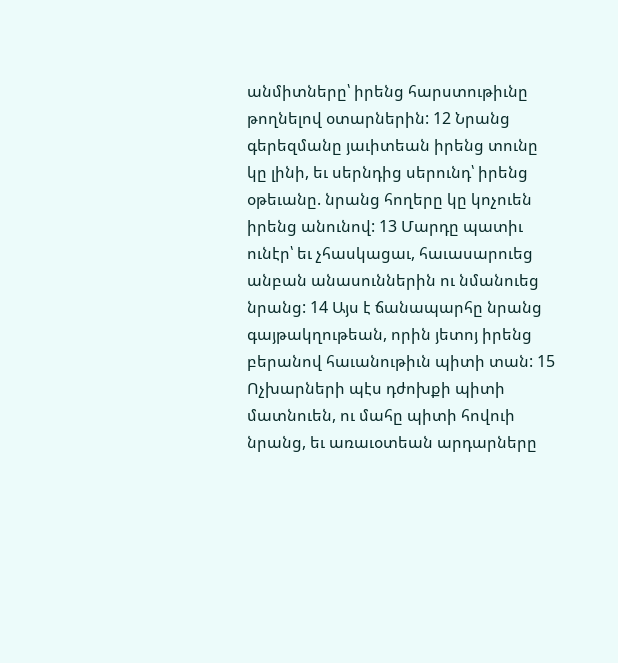անմիտները՝ իրենց հարստութիւնը թողնելով օտարներին: 12 Նրանց գերեզմանը յաւիտեան իրենց տունը կը լինի, եւ սերնդից սերունդ՝ իրենց օթեւանը. նրանց հողերը կը կոչուեն իրենց անունով: 13 Մարդը պատիւ ունէր՝ եւ չհասկացաւ, հաւասարուեց անբան անասուններին ու նմանուեց նրանց: 14 Այս է ճանապարհը նրանց գայթակղութեան, որին յետոյ իրենց բերանով հաւանութիւն պիտի տան: 15 Ոչխարների պէս դժոխքի պիտի մատնուեն, ու մահը պիտի հովուի նրանց, եւ առաւօտեան արդարները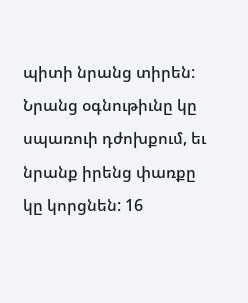պիտի նրանց տիրեն: Նրանց օգնութիւնը կը սպառուի դժոխքում, եւ նրանք իրենց փառքը կը կորցնեն: 16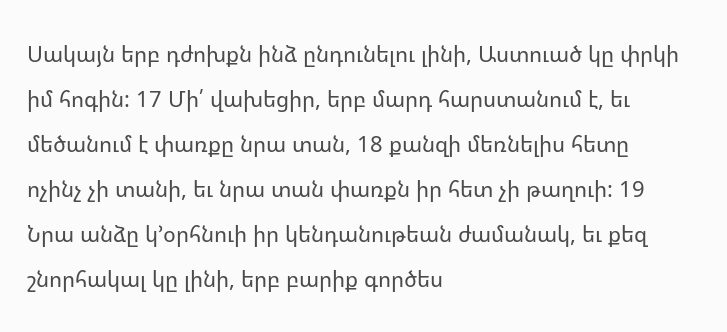Սակայն երբ դժոխքն ինձ ընդունելու լինի, Աստուած կը փրկի իմ հոգին: 17 Մի՛ վախեցիր, երբ մարդ հարստանում է, եւ մեծանում է փառքը նրա տան, 18 քանզի մեռնելիս հետը ոչինչ չի տանի, եւ նրա տան փառքն իր հետ չի թաղուի: 19 Նրա անձը կ՚օրհնուի իր կենդանութեան ժամանակ, եւ քեզ շնորհակալ կը լինի, երբ բարիք գործես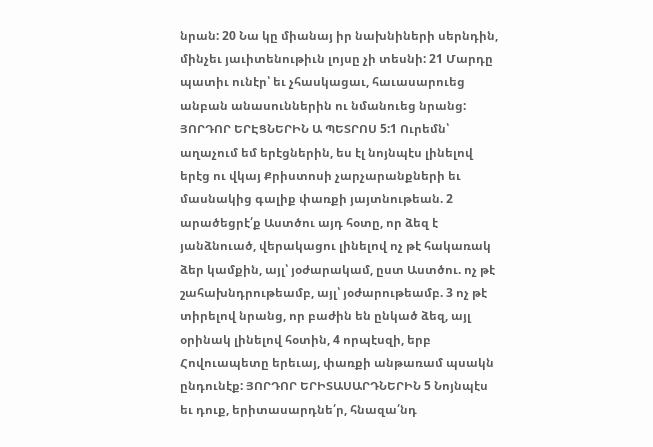նրան: 20 Նա կը միանայ իր նախնիների սերնդին, մինչեւ յաւիտենութիւն լոյսը չի տեսնի: 21 Մարդը պատիւ ունէր՝ եւ չհասկացաւ, հաւասարուեց անբան անասուններին ու նմանուեց նրանց:
ՅՈՐԴՈՐ ԵՐԷՑՆԵՐԻՆ Ա ՊԵՏՐՈՍ 5:1 Ուրեմն՝ աղաչում եմ երէցներին, ես էլ նոյնպէս լինելով երէց ու վկայ Քրիստոսի չարչարանքների եւ մասնակից գալիք փառքի յայտնութեան. 2 արածեցրէ՛ք Աստծու այդ հօտը, որ ձեզ է յանձնուած, վերակացու լինելով ոչ թէ հակառակ ձեր կամքին, այլ՝ յօժարակամ, ըստ Աստծու. ոչ թէ շահախնդրութեամբ, այլ՝ յօժարութեամբ. 3 ոչ թէ տիրելով նրանց, որ բաժին են ընկած ձեզ, այլ օրինակ լինելով հօտին, 4 որպէսզի, երբ Հովուապետը երեւայ, փառքի անթառամ պսակն ընդունէք: ՅՈՐԴՈՐ ԵՐԻՏԱՍԱՐԴՆԵՐԻՆ 5 Նոյնպէս եւ դուք, երիտասարդնե՛ր, հնազա՛նդ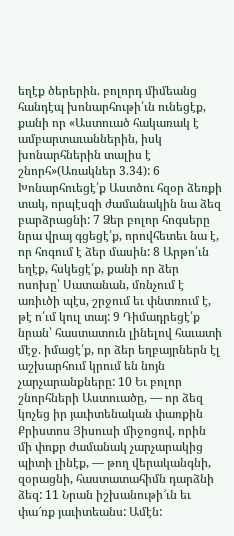եղէք ծերերին. բոլորդ միմեանց հանդէպ խոնարհութի՛ւն ունեցէք, քանի որ «Աստուած հակառակ է ամբարտաւաններին, իսկ խոնարհներին տալիս է շնորհ»(Առակներ 3.34): 6 Խոնարհուեցէ՛ք Աստծու հզօր ձեռքի տակ, որպէսզի ժամանակին նա ձեզ բարձրացնի: 7 Ձեր բոլոր հոգսերը նրա վրայ գցեցէ՛ք, որովհետեւ նա է, որ հոգում է ձեր մասին: 8 Արթո՛ւն եղէք, հսկեցէ՛ք, քանի որ ձեր ոսոխը՝ Սատանան, մռնչում է առիւծի պէս, շրջում եւ փնտռում է, թէ ո՛ւմ կուլ տայ: 9 Դիմադրեցէ՛ք նրան՝ հաստատուն լինելով հաւատի մէջ. իմացէ՛ք, որ ձեր եղբայրներն էլ աշխարհում կրում են նոյն չարչարանքները: 10 Եւ բոլոր շնորհների Աստուածը, — որ ձեզ կոչեց իր յաւիտենական փառքին Քրիստոս Յիսուսի միջոցով, որին մի փոքր ժամանակ չարչարակից պիտի լինէք, — թող վերականգնի, զօրացնի, հաստատահիմն դարձնի ձեզ: 11 Նրան իշխանութի՜ւն եւ փա՜ռք յաւիտեանս: Ամէն: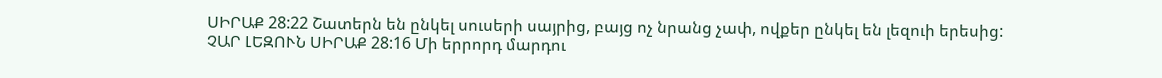ՍԻՐԱՔ 28:22 Շատերն են ընկել սուսերի սայրից, բայց ոչ նրանց չափ, ովքեր ընկել են լեզուի երեսից:
ՉԱՐ ԼԵԶՈՒՆ ՍԻՐԱՔ 28:16 Մի երրորդ մարդու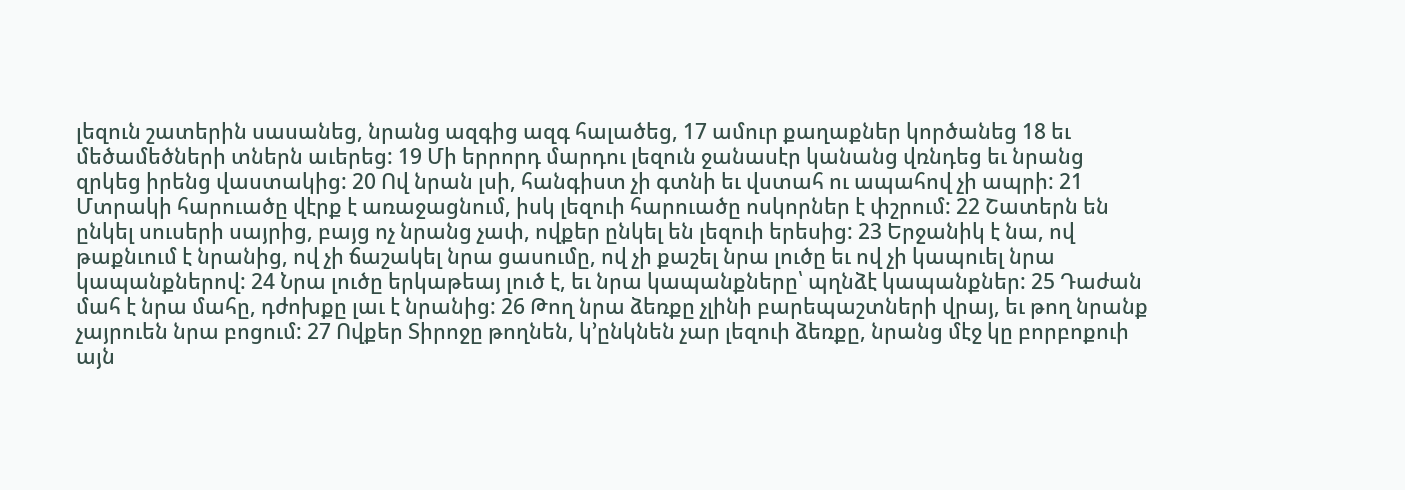լեզուն շատերին սասանեց, նրանց ազգից ազգ հալածեց, 17 ամուր քաղաքներ կործանեց 18 եւ մեծամեծների տներն աւերեց: 19 Մի երրորդ մարդու լեզուն ջանասէր կանանց վռնդեց եւ նրանց զրկեց իրենց վաստակից: 20 Ով նրան լսի, հանգիստ չի գտնի եւ վստահ ու ապահով չի ապրի: 21 Մտրակի հարուածը վէրք է առաջացնում, իսկ լեզուի հարուածը ոսկորներ է փշրում: 22 Շատերն են ընկել սուսերի սայրից, բայց ոչ նրանց չափ, ովքեր ընկել են լեզուի երեսից: 23 Երջանիկ է նա, ով թաքնւում է նրանից, ով չի ճաշակել նրա ցասումը, ով չի քաշել նրա լուծը եւ ով չի կապուել նրա կապանքներով: 24 Նրա լուծը երկաթեայ լուծ է, եւ նրա կապանքները՝ պղնձէ կապանքներ: 25 Դաժան մահ է նրա մահը, դժոխքը լաւ է նրանից: 26 Թող նրա ձեռքը չլինի բարեպաշտների վրայ, եւ թող նրանք չայրուեն նրա բոցում: 27 Ովքեր Տիրոջը թողնեն, կ՚ընկնեն չար լեզուի ձեռքը, նրանց մէջ կը բորբոքուի այն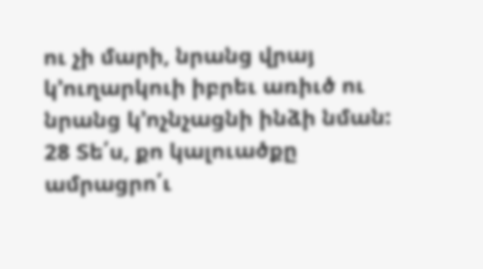ու չի մարի, նրանց վրայ կ՚ուղարկուի իբրեւ առիւծ ու նրանց կ՚ոչնչացնի ինձի նման: 28 Տե՛ս, քո կալուածքը ամրացրո՛ւ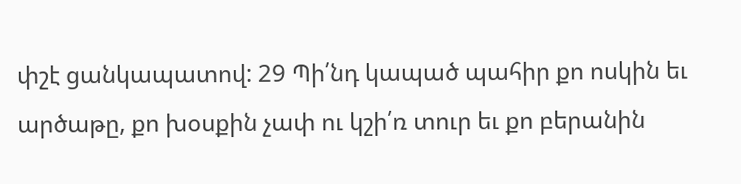փշէ ցանկապատով: 29 Պի՛նդ կապած պահիր քո ոսկին եւ արծաթը, քո խօսքին չափ ու կշի՛ռ տուր եւ քո բերանին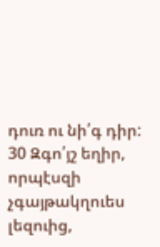դուռ ու նի՛գ դիր: 30 Զգո՛յշ եղիր, որպէսզի չգայթակղուես լեզուից,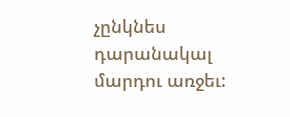չընկնես դարանակալ մարդու առջեւ: